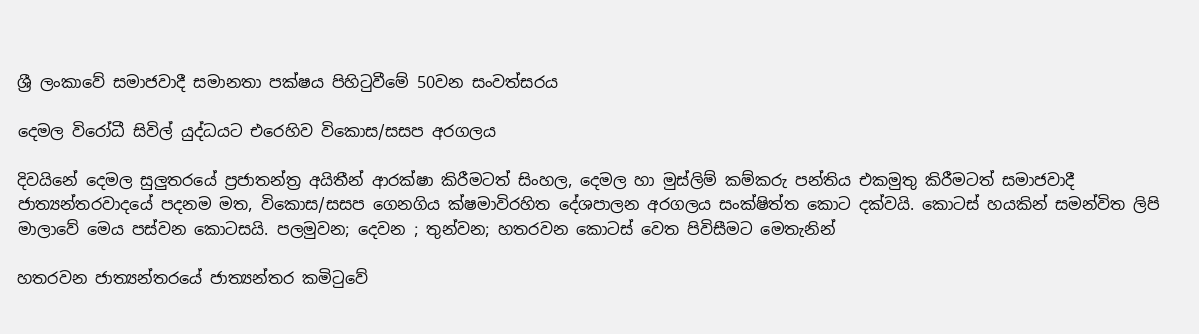ශ්‍රී ලංකාවේ සමාජවාදී සමානතා පක්ෂය පිහිටුවීමේ 50වන සංවත්සරය

දෙමල විරෝධී සිවිල් යුද්ධයට එරෙහිව විකොස/සසප අරගලය

දිවයිනේ දෙමල සුලුතරයේ ප්‍රජාතන්ත්‍ර අයිතීන් ආරක්ෂා කිරීමටත් සිංහල, දෙමල හා මුස්ලිම් කම්කරු පන්තිය එකමුතු කිරීමටත් සමාජවාදී ජාත්‍යන්තරවාදයේ පදනම මත, විකොස/සසප ගෙනගිය ක්ෂමාවිරහිත දේශපාලන අරගලය සංක්ෂිත්ත කොට දක්වයි. කොටස් හයකින් සමන්විත ලිපි මාලාවේ මෙය පස්වන කොටසයි. පලමුවන; දෙවන ; තුන්වන; හතරවන කොටස් වෙත පිවිසීමට මෙතැනින්

හතරවන ජාත්‍යන්තරයේ ජාත්‍යන්තර කමිටුවේ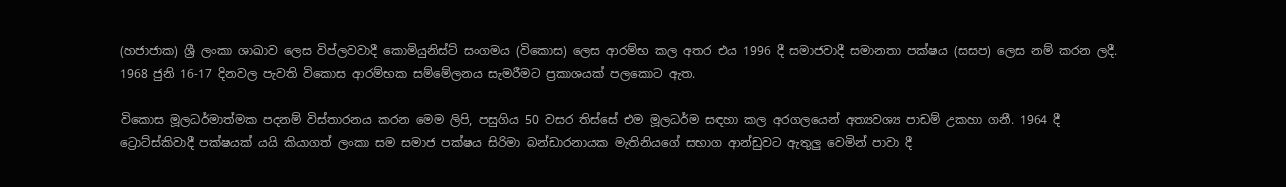(හජාජාක) ශ්‍රී ලංකා ශාඛාව ලෙස විප්ලවවාදී කොමියුනිස්ට් සංගමය (විකොස) ලෙස ආරම්භ කල අතර එය 1996 දී සමාජවාදී සමානතා පක්ෂය (සසප) ලෙස නම් කරන ලදී. 1968 ජුනි 16-17 දිනවල පැවති විකොස ආරම්භක සම්මේලනය සැමරීමට ප්‍රකාශයක් පලකොට ඇත.

විකොස මූලධර්මාත්මක පදනම් විස්තාරනය කරන මෙම ලිපි, පසුගිය 50 වසර තිස්සේ එම මූලධර්ම සඳහා කල අරගලයෙන් අත්‍යවශ්‍ය පාඩම් උකහා ගනී. 1964 දී ට්‍රොට්ස්කිවාදී පක්ෂයක් යයි කියාගත් ලංකා සම සමාජ පක්ෂය සිරිමා බන්ඩාරනායක මැතිනියගේ සභාග ආන්ඩුවට ඇතුලු වෙමින් පාවා දී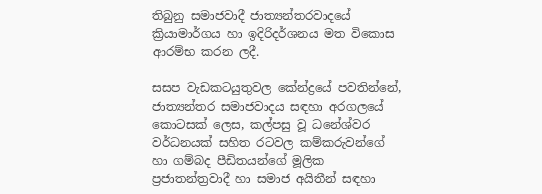තිබුනු සමාජවාදී ජාත්‍යන්තරවාදයේ ක්‍රියාමාර්ගය හා ඉදිරිදර්ශනය මත විකොස ආරම්භ කරන ලදී.

සසප වැඩකටයුතුවල කේන්ද්‍රයේ පවතින්නේ, ජාත්‍යන්තර සමාජවාදය සඳහා අරගලයේ කොටසක් ලෙස, කල්පසු වූ ධනේශ්වර වර්ධනයක් සහිත රටවල කම්කරුවන්ගේ හා ගම්බද පීඩිතයන්ගේ මූලික ප්‍රජාතන්ත්‍රවාදී හා සමාජ අයිතීන් සඳහා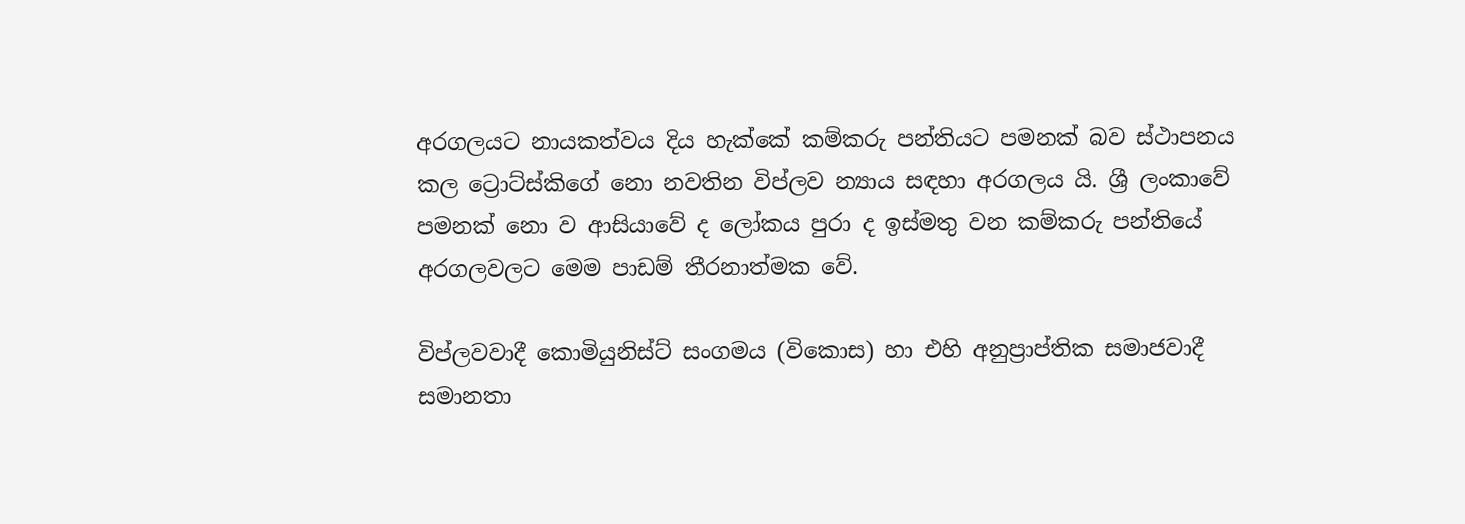අරගලයට නායකත්වය දිය හැක්කේ කම්කරු පන්තියට පමනක් බව ස්ථාපනය කල ට්‍රොට්ස්කිගේ නො නවතින විප්ලව න්‍යාය සඳහා අරගලය යි. ශ්‍රී ලංකාවේ පමනක් නො ව ආසියාවේ ද ලෝකය පුරා ද ඉස්මතු වන කම්කරු පන්තියේ අරගලවලට මෙම පාඩම් තීරනාත්මක වේ.

විප්ලවවාදී කොමියුනිස්ට් සංගමය (විකොස) හා එහි අනුප්‍රාප්තික සමාජවාදී සමානතා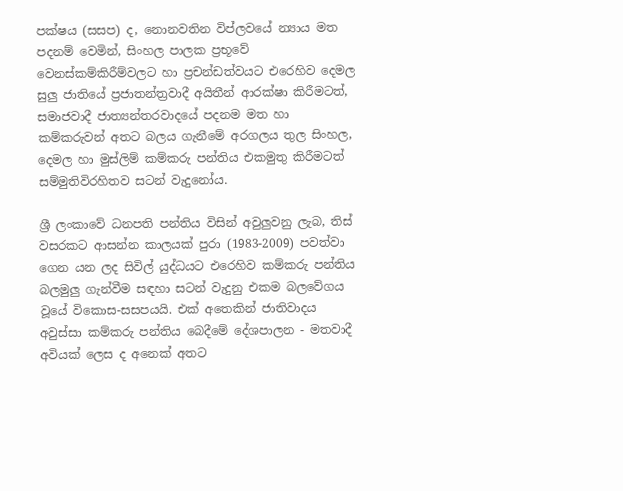පක්ෂය (සසප) ද, නොනවතින විප්ලවයේ න්‍යාය මත පදනම් වෙමින්, සිංහල පාලක ප්‍රභූවේ වෙනස්කම්කිරීම්වලට හා ප්‍රචන්ඩත්වයට එරෙහිව දෙමල සුලු ජාතියේ ප්‍රජාතන්ත්‍රවාදී අයිතීන් ආරක්ෂා කිරීමටත්, සමාජවාදී ජාත්‍යන්තරවාදයේ පදනම මත හා කම්කරුවන් අතට බලය ගැනීමේ අරගලය තුල සිංහල, දෙමල හා මුස්ලිම් කම්කරු පන්තිය එකමුතු කිරීමටත් සම්මුතිවිරහිතව සටන් වැදුනෝය.

ශ්‍රී ලංකාවේ ධනපති පන්තිය විසින් අවුලුවනු ලැබ, තිස් වසරකට ආසන්න කාලයක් පුරා (1983-2009) පවත්වා ගෙන යන ලද සිවිල් යුද්ධයට එරෙහිව කම්කරු පන්තිය බලමුලු ගැන්වීම සඳහා සටන් වැදුනු එකම බලවේගය වූයේ විකොස-සසපයයි. එක් අතෙකින් ජාතිවාදය අවුස්සා කම්කරු පන්තිය බෙදීමේ දේශපාලන - මතවාදී අවියක් ලෙස ද අනෙක් අතට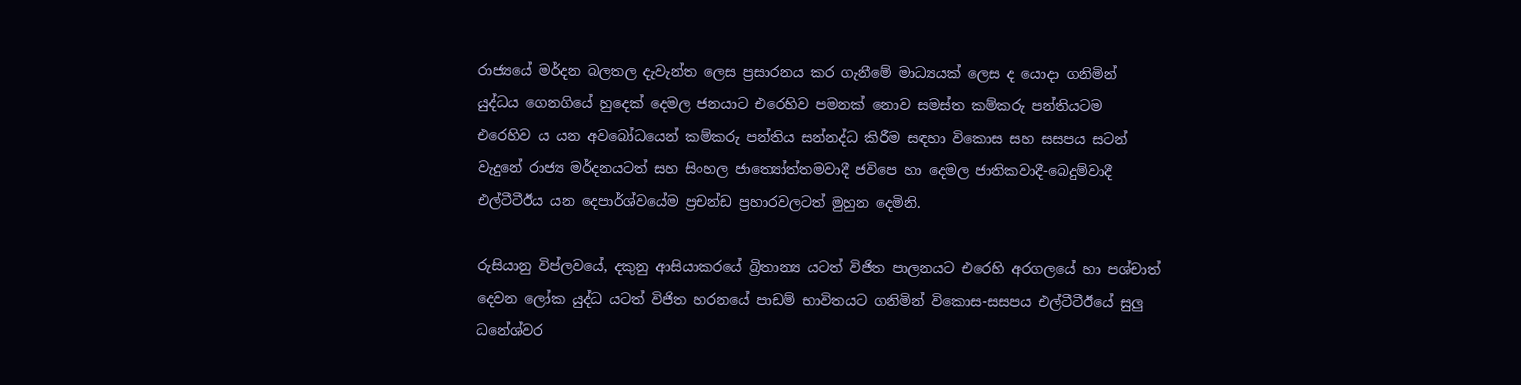රාජ්‍යයේ මර්දන බලතල දැවැන්ත ලෙස ප්‍රසාරනය කර ගැනීමේ මාධ්‍යයක් ලෙස ද යොදා ගනිමින් යුද්ධය ගෙනගියේ හුදෙක් දෙමල ජනයාට එරෙහිව පමනක් නොව සමස්ත කම්කරු පන්තියටම එරෙහිව ය යන අවබෝධයෙන් කම්කරු පන්තිය සන්නද්ධ කිරීම සඳහා විකොස සහ සසපය සටන් වැදුනේ රාජ්‍ය මර්දනයටත් සහ සිංහල ජාත්‍යෝත්තමවාදී ජවිපෙ හා දෙමල ජාතිකවාදී-බෙදුම්වාදී එල්ටීටීඊය යන දෙපාර්ශ්වයේම ප්‍රචන්ඩ ප්‍රහාරවලටත් මුහුන දෙමිනි.

රුසියානු විප්ලවයේ, දකුනු ආසියාකරයේ බ්‍රිතාන්‍ය යටත් විජිත පාලනයට එරෙහි අරගලයේ හා පශ්චාත් දෙවන ලෝක යුද්ධ යටත් විජිත හරනයේ පාඩම් භාවිතයට ගනිමින් විකොස-සසපය එල්ටීටීඊයේ සුලු ධනේශ්වර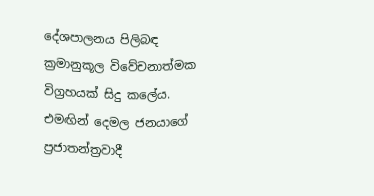දේශපාලනය පිලිබඳ ක්‍රමානුකූල විවේචනාත්මක විග්‍රහයක් සිදු කලේය. එමඟින් දෙමල ජනයාගේ ප්‍රජාතන්ත්‍රවාදී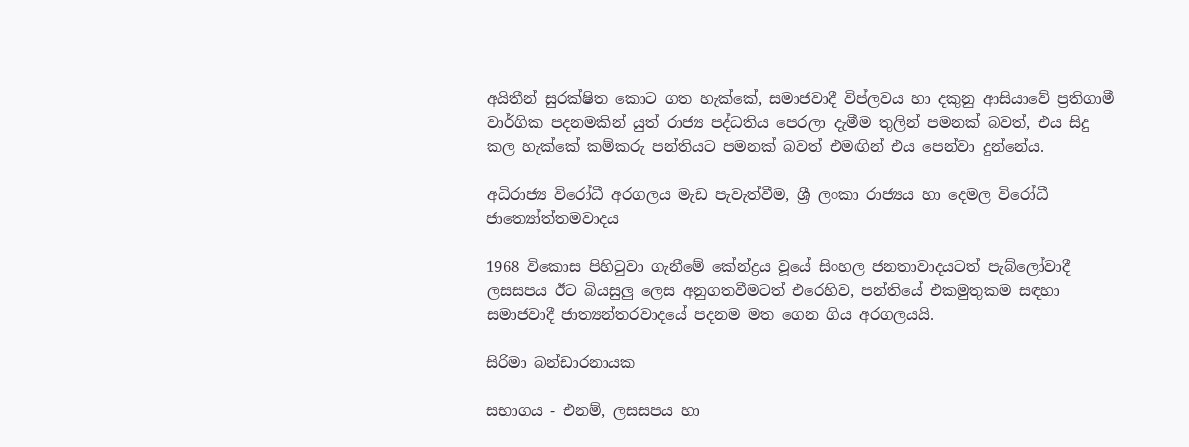අයිතීන් සුරක්ෂිත කොට ගත හැක්කේ, සමාජවාදී විප්ලවය හා දකුනු ආසියාවේ ප්‍රතිගාමී වාර්ගික පදනමකින් යුත් රාජ්‍ය පද්ධතිය පෙරලා දැමීම තුලින් පමනක් බවත්, එය සිදු කල හැක්කේ කම්කරු පන්තියට පමනක් බවත් එමඟින් එය පෙන්වා දුන්නේය.

අධිරාජ්‍ය විරෝධී අරගලය මැඩ පැවැත්වීම, ශ්‍රී ලංකා රාජ්‍යය හා දෙමල විරෝධී ජාත්‍යෝත්තමවාදය

1968 විකොස පිහිටුවා ගැනීමේ කේන්ද්‍රය වූයේ සිංහල ජනතාවාදයටත් පැබ්ලෝවාදී ලසසපය ඊට බියසුලු ලෙස අනුගතවීමටත් එරෙහිව, පන්තියේ එකමුතුකම සඳහා සමාජවාදී ජාත්‍යන්තරවාදයේ පදනම මත ගෙන ගිය අරගලයයි.

සිරිමා බන්ඩාරනායක

සභාගය - එනම්, ලසසපය හා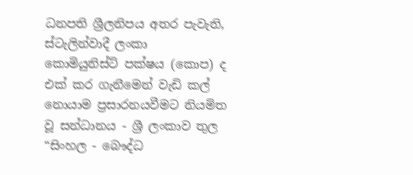ධනපති ශ්‍රීලනිපය අතර පැවැති, ස්ටැලින්වාදී ලංකා කොමියුනිස්ට් පක්ෂය (කොප) ද එක් කර ගැනීමෙන් වැඩි කල් නොයාම ප්‍රසාරනයවීමට නියමිත වූ සන්ධානය - ශ්‍රී ලංකාව තුල “සිංහල - බෞද්ධ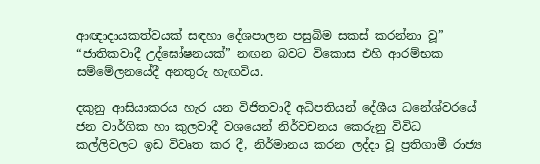ආඥාදායකත්වයක් සඳහා දේශපාලන පසුබිම සකස් කරන්නා වූ” “ජාතිකවාදී උද්ඝෝෂනයක්” නඟන බවට විකොස එහි ආරම්භක සම්මේලනයේදී අනතුරු හැඟවිය.

දකුනු ආසියාකරය හැර යන විජිතවාදී අධිපතියන් දේශීය ධනේශ්වරයේ ජන වාර්ගික හා කුලවාදී වශයෙන් නිර්වචනය කෙරුනු විවිධ කල්ලිවලට ඉඩ විවෘත කර දී, නිර්මානය කරන ලද්දා වූ ප්‍රතිගාමී රාජ්‍ය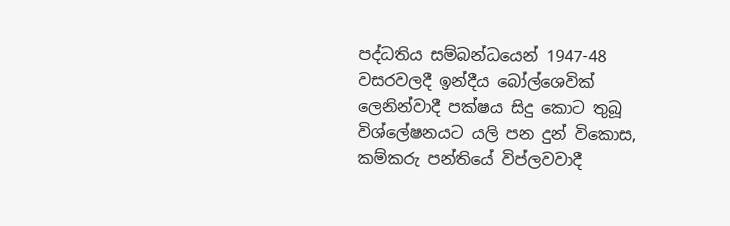පද්ධතිය සම්බන්ධයෙන් 1947-48 වසරවලදී ඉන්දීය බෝල්ශෙවික් ලෙනින්වාදී පක්ෂය සිදු කොට තුබූ විශ්ලේෂනයට යලි පන දුන් විකොස, කම්කරු පන්තියේ විප්ලවවාදී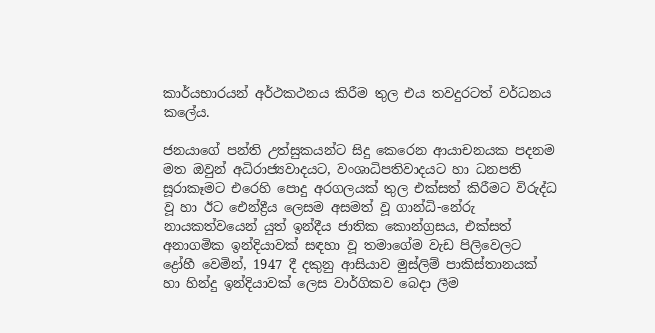කාර්යභාරයන් අර්ථකථනය කිරීම තුල එය තවදුරටත් වර්ධනය කලේය.

ජනයාගේ පන්ති උත්සුකයන්ට සිදු කෙරෙන ආයාචනයක පදනම මත ඔවුන් අධිරාජ්‍යවාදයට, වංශාධිපතිවාදයට හා ධනපති සූරාකෑමට එරෙහි පොදු අරගලයක් තුල එක්සත් කිරීමට විරුද්ධ වූ හා ඊට ඓන්ද්‍රීය ලෙසම අසමත් වූ ගාන්ධි-නේරු නායකත්වයෙන් යුත් ඉන්දීය ජාතික කොන්ග්‍රසය, එක්සත් අනාගමික ඉන්දියාවක් සඳහා වූ තමාගේම වැඩ පිලිවෙලට ද්‍රෝහී වෙමින්, 1947 දී දකුනු ආසියාව මුස්ලිම් පාකිස්තානයක් හා හින්දු ඉන්දියාවක් ලෙස වාර්ගිකව බෙදා ලීම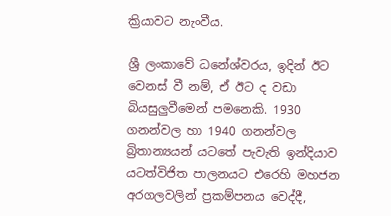ක්‍රියාවට නැංවීය.

ශ්‍රී ලංකාවේ ධනේශ්වරය, ඉදින් ඊට වෙනස් වී නම්, ඒ ඊට ද වඩා බියසුලුවීමෙන් පමනෙකි. 1930 ගනන්වල හා 1940 ගනන්වල බ්‍රිතාන්‍යයන් යටතේ පැවැති ඉන්දියාව යටත්විජිත පාලනයට එරෙහි මහජන අරගලවලින් ප්‍රකම්පනය වෙද්දී,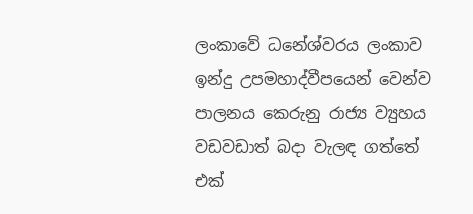ලංකාවේ ධනේශ්වරය ලංකාව ඉන්දු උපමහාද්වීපයෙන් වෙන්ව පාලනය කෙරුනු රාජ්‍ය ව්‍යුහය වඩවඩාත් බදා වැලඳ ගත්තේ එක්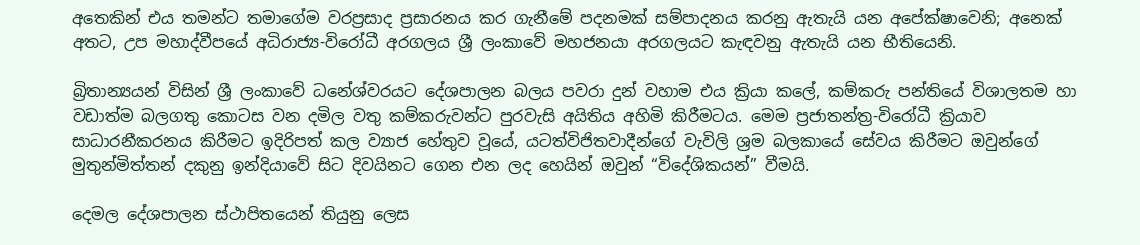අතෙකින් එය තමන්ට තමාගේම වරප්‍රසාද ප්‍රසාරනය කර ගැනීමේ පදනමක් සම්පාදනය කරනු ඇතැයි යන අපේක්ෂාවෙනි; අනෙක් අතට, උප මහාද්වීපයේ අධිරාජ්‍ය-විරෝධී අරගලය ශ්‍රී ලංකාවේ මහජනයා අරගලයට කැඳවනු ඇතැයි යන භීතියෙනි.

බ්‍රිතාන්‍යයන් විසින් ශ්‍රී ලංකාවේ ධනේශ්වරයට දේශපාලන බලය පවරා දුන් වහාම එය ක්‍රියා කලේ, කම්කරු පන්තියේ විශාලතම හා වඩාත්ම බලගතු කොටස වන දමිල වතු කම්කරුවන්ට පුරවැසි අයිතිය අහිමි කිරීමටය. මෙම ප්‍රජාතන්ත්‍ර-විරෝධී ක්‍රියාව සාධාරනීකරනය කිරීමට ඉදිරිපත් කල ව්‍යාජ හේතුව වූයේ, යටත්විජිතවාදීන්ගේ වැවිලි ශ්‍රම බලකායේ සේවය කිරීමට ඔවුන්ගේ මුතුන්මිත්තන් දකුනු ඉන්දියාවේ සිට දිවයිනට ගෙන එන ලද හෙයින් ඔවුන් “විදේශිකයන්” වීමයි.

දෙමල දේශපාලන ස්ථාපිතයෙන් තියුනු ලෙස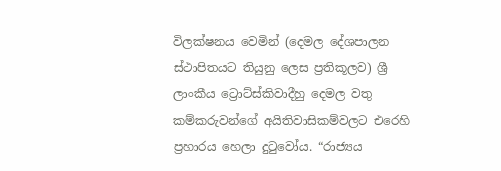විලක්ෂනය වෙමින් (දෙමල දේශපාලන ස්ථාපිතයට තියුනු ලෙස ප්‍රතිකූලව) ශ්‍රී ලාංකීය ට්‍රොට්ස්කිවාදීහු දෙමල වතු කම්කරුවන්ගේ අයිතිවාසිකම්වලට එරෙහි ප්‍රහාරය හෙලා දුටුවෝය. “රාජ්‍යය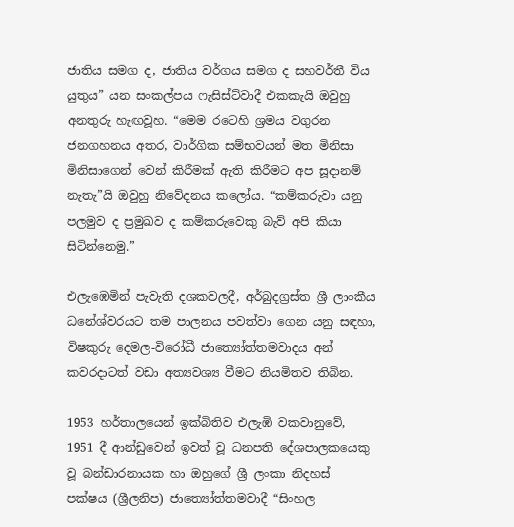ජාතිය සමග ද, ජාතිය වර්ගය සමග ද සහවර්තී විය යුතුය” යන සංකල්පය ෆැසිස්ට්වාදී එකකැයි ඔවුහු අනතුරු හැඟවූහ. “මෙම රටෙහි ශ්‍රමය වගුරන ජනගහනය අතර, වාර්ගික සම්භවයන් මත මිනිසා මිනිසාගෙන් වෙන් කිරීමක් ඇති කිරීමට අප සූදානම් නැතැ”යි ඔවුහු නිවේදනය කලෝය. “කම්කරුවා යනු පලමුව ද ප්‍රමුඛව ද කම්කරුවෙකු බැව් අපි කියා සිටින්නෙමු.”

එලැඹෙමින් පැවැති දශකවලදී, අර්බුදග්‍රස්ත ශ්‍රී ලාංකීය ධනේශ්වරයට තම පාලනය පවත්වා ගෙන යනු සඳහා, විෂකුරු දෙමල-විරෝධී ජාත්‍යෝත්තමවාදය අන් කවරදාටත් වඩා අත්‍යවශ්‍ය වීමට නියමිතව තිබින.

1953 හර්තාලයෙන් ඉක්බිතිව එලැඹි වකවානුවේ, 1951 දී ආන්ඩුවෙන් ඉවත් වූ ධනපති දේශපාලකයෙකු වූ බන්ඩාරනායක හා ඔහුගේ ශ්‍රී ලංකා නිදහස් පක්ෂය (ශ්‍රීලනිප) ජාත්‍යෝත්තමවාදී “සිංහල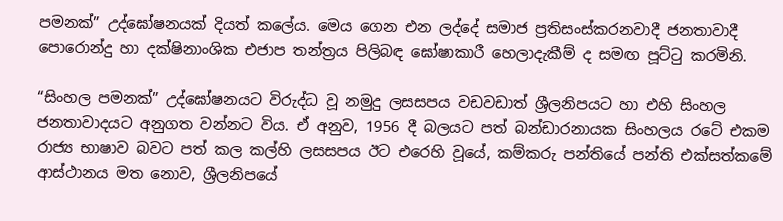පමනක්” උද්ඝෝෂනයක් දියත් කලේය. මෙය ගෙන එන ලද්දේ සමාජ ප්‍රතිසංස්කරනවාදී ජනතාවාදී පොරොන්දු හා දක්ෂිනාංශික එජාප තන්ත්‍රය පිලිබඳ ඝෝෂාකාරී හෙලාදැකීම් ද සමඟ පූට්ටු කරමිනි.

“සිංහල පමනක්” උද්ඝෝෂනයට විරුද්ධ වූ නමුදු ලසසපය වඩවඩාත් ශ්‍රීලනිපයට හා එහි සිංහල ජනතාවාදයට අනුගත වන්නට විය. ඒ අනුව, 1956 දී බලයට පත් බන්ඩාරනායක සිංහලය රටේ එකම රාජ්‍ය භාෂාව බවට පත් කල කල්හි ලසසපය ඊට එරෙහි වූයේ, කම්කරු පන්තියේ පන්ති එක්සත්කමේ ආස්ථානය මත නොව, ශ්‍රීලනිපයේ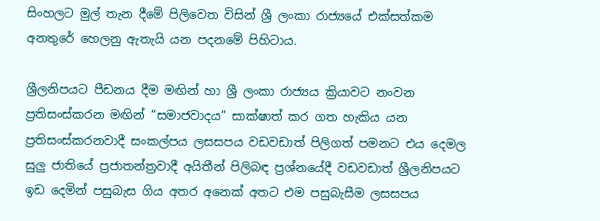සිංහලට මුල් තැන දීමේ පිලිවෙත විසින් ශ්‍රී ලංකා රාජ්‍යයේ එක්සත්කම අනතුරේ හෙලනු ඇතැයි යන පදනමේ පිහිටාය.

ශ්‍රීලනිපයට පීඩනය දීම මඟින් හා ශ්‍රී ලංකා රාජ්‍යය ක්‍රියාවට නංවන ප්‍රතිසංස්කරන මඟින් “සමාජවාදය” සාක්ෂාත් කර ගත හැකිය යන ප්‍රතිසංස්කරනවාදී සංකල්පය ලසසපය වඩවඩාත් පිලිගත් පමනට එය දෙමල සුලු ජාතියේ ප්‍රජාතන්ත්‍රවාදී අයිතීන් පිලිබඳ ප්‍රශ්නයේදී වඩවඩාත් ශ්‍රීලනිපයට ඉඩ දෙමින් පසුබැස ගිය අතර අනෙක් අතට එම පසුබැසීම ලසසපය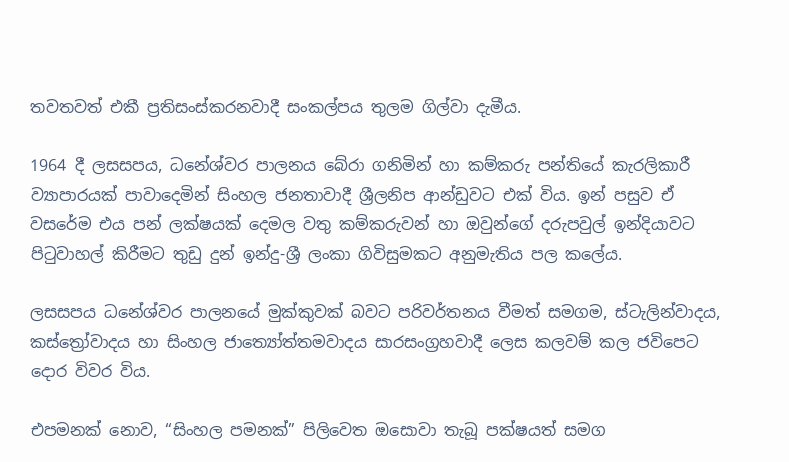තවතවත් එකී ප්‍රතිසංස්කරනවාදී සංකල්පය තුලම ගිල්වා දැමීය.

1964 දී ලසසපය, ධනේශ්වර පාලනය බේරා ගනිමින් හා කම්කරු පන්තියේ කැරලිකාරී ව්‍යාපාරයක් පාවාදෙමින් සිංහල ජනතාවාදී ශ්‍රීලනිප ආන්ඩුවට එක් විය. ඉන් පසුව ඒ වසරේම එය පන් ලක්ෂයක් දෙමල වතු කම්කරුවන් හා ඔවුන්ගේ දරුපවුල් ඉන්දියාවට පිටුවාහල් කිරීමට තුඩු දුන් ඉන්දු-ශ්‍රී ලංකා ගිවිසුමකට අනුමැතිය පල කලේය.

ලසසපය ධනේශ්වර පාලනයේ මුක්කුවක් බවට පරිවර්තනය වීමත් සමගම, ස්ටැලින්වාදය, කස්ත්‍රෝවාදය හා සිංහල ජාත්‍යෝත්තමවාදය සාරසංග්‍රහවාදී ලෙස කලවම් කල ජවිපෙට දොර විවර විය.

එපමනක් නොව, “සිංහල පමනක්” පිලිවෙත ඔසොවා තැබූ පක්ෂයත් සමග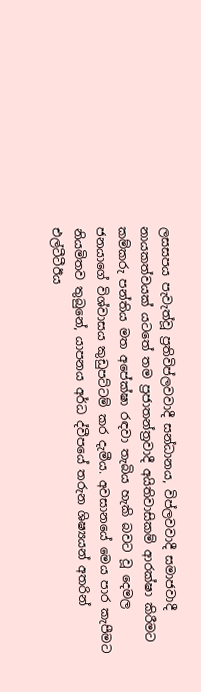ලසසපය පැවැත්වූ ප්‍රතිවිප්ලවවාදී සන්ධානය, විප්ලවවාදී සමාජවාදී නායකත්වයක් යටතේ තම ප්‍රජාතන්ත්‍රවාදී අයිතිවාසිකම් ආරක්ෂා කිරීමට කම්කරු පන්තිය මත අපේක්ෂා රඳවා තැබිය හැකි බවට වූ දෙමල ජනයාගේ විශ්වාසය කුඩුපට්ටම් කර දැමීය. අවසානයේ මෙය පාර කැපීමට නියමිතව තුබුනේ, යාපනය අර්ධ ද්වීපයේ තරුන ශිෂ්‍යයන් අතරින් එල්ටීටීඊය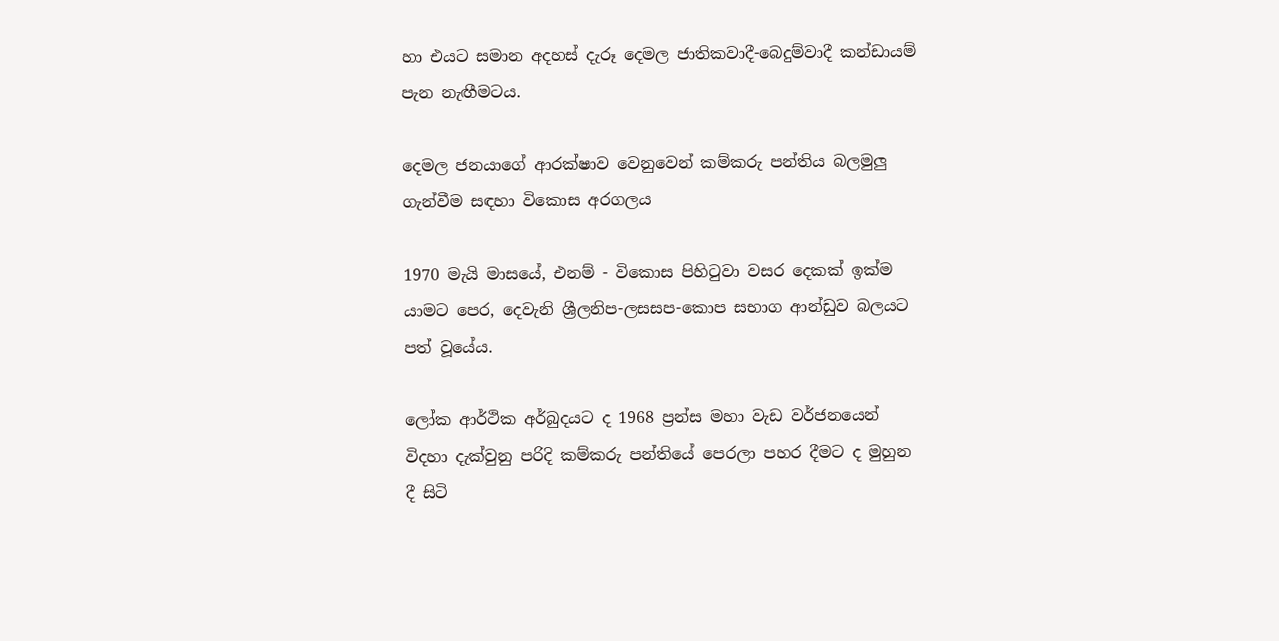හා එයට සමාන අදහස් දැරූ දෙමල ජාතිකවාදී-බෙදුම්වාදී කන්ඩායම් පැන නැඟීමටය.

දෙමල ජනයාගේ ආරක්ෂාව වෙනුවෙන් කම්කරු පන්තිය බලමුලු ගැන්වීම සඳහා විකොස අරගලය

1970 මැයි මාසයේ, එනම් - විකොස පිහිටුවා වසර දෙකක් ඉක්ම යාමට පෙර, දෙවැනි ශ්‍රීලනිප-ලසසප-කොප සභාග ආන්ඩුව බලයට පත් වූයේය.

ලෝක ආර්ථික අර්බුදයට ද 1968 ප්‍රන්ස මහා වැඩ වර්ජනයෙන් විදහා දැක්වුනු පරිදි කම්කරු පන්තියේ පෙරලා පහර දීමට ද මුහුන දී සිටි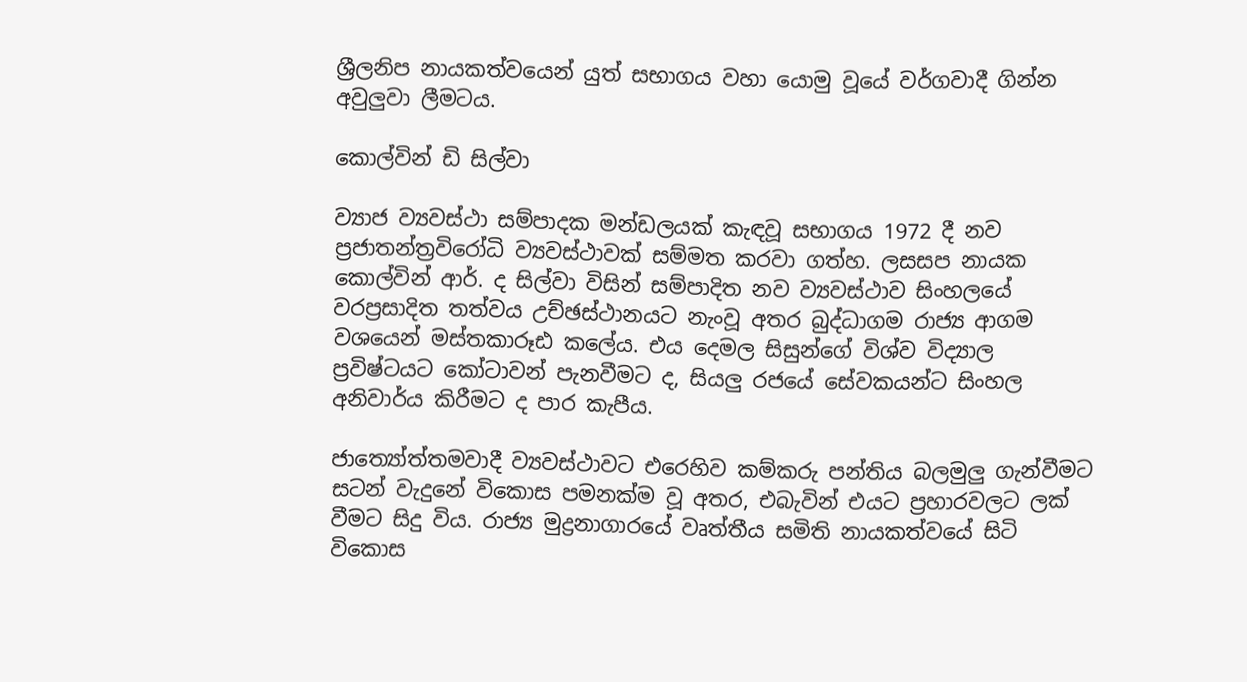ශ්‍රීලනිප නායකත්වයෙන් යුත් සභාගය වහා යොමු වූයේ වර්ගවාදී ගින්න අවුලුවා ලීමටය.

කොල්වින් ඩි සිල්වා

ව්‍යාජ ව්‍යවස්ථා සම්පාදක මන්ඩලයක් කැඳවූ සභාගය 1972 දී නව ප්‍රජාතන්ත්‍රවිරෝධි ව්‍යවස්ථාවක් සම්මත කරවා ගත්හ. ලසසප නායක කොල්වින් ආර්. ද සිල්වා විසින් සම්පාදිත නව ව්‍යවස්ථාව සිංහලයේ වරප්‍රසාදිත තත්වය උච්ඡස්ථානයට නැංවූ අතර බුද්ධාගම රාජ්‍ය ආගම වශයෙන් මස්තකාරූඪ කලේය. එය දෙමල සිසුන්ගේ විශ්ව විද්‍යාල ප්‍රවිෂ්ටයට කෝටාවන් පැනවීමට ද, සියලු රජයේ සේවකයන්ට සිංහල අනිවාර්ය කිරීමට ද පාර කැපීය.

ජාත්‍යෝත්තමවාදී ව්‍යවස්ථාවට එරෙහිව කම්කරු පන්තිය බලමුලු ගැන්වීමට සටන් වැදුනේ විකොස පමනක්ම වූ අතර, එබැවින් එයට ප්‍රහාරවලට ලක් වීමට සිදු විය. රාජ්‍ය මුද්‍රනාගාරයේ වෘත්තීය සමිති නායකත්වයේ සිටි විකොස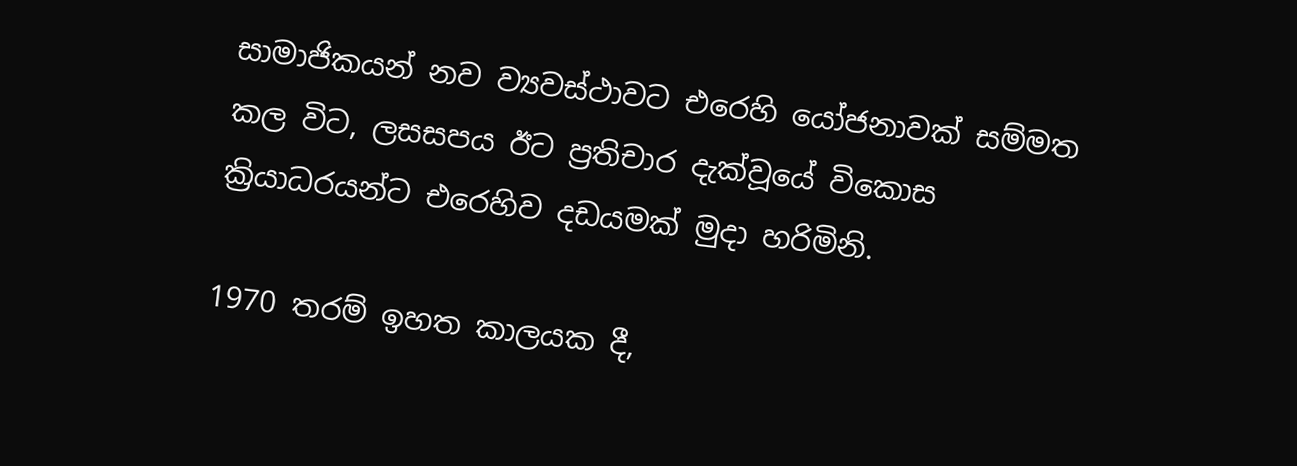සාමාජිකයන් නව ව්‍යවස්ථාවට එරෙහි යෝජනාවක් සම්මත කල විට, ලසසපය ඊට ප්‍රතිචාර දැක්වූයේ විකොස ක්‍රියාධරයන්ට එරෙහිව දඩයමක් මුදා හරිමිනි.

1970 තරම් ඉහත කාලයක දී,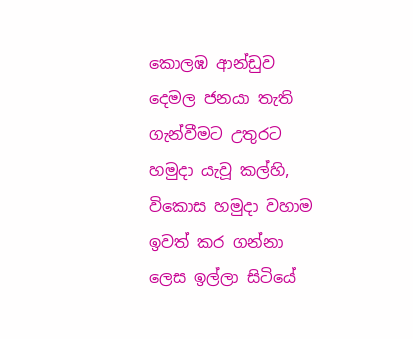කොලඹ ආන්ඩුව දෙමල ජනයා තැති ගැන්වීමට උතුරට හමුදා යැවූ කල්හි, විකොස හමුදා වහාම ඉවත් කර ගන්නා ලෙස ඉල්ලා සිටියේ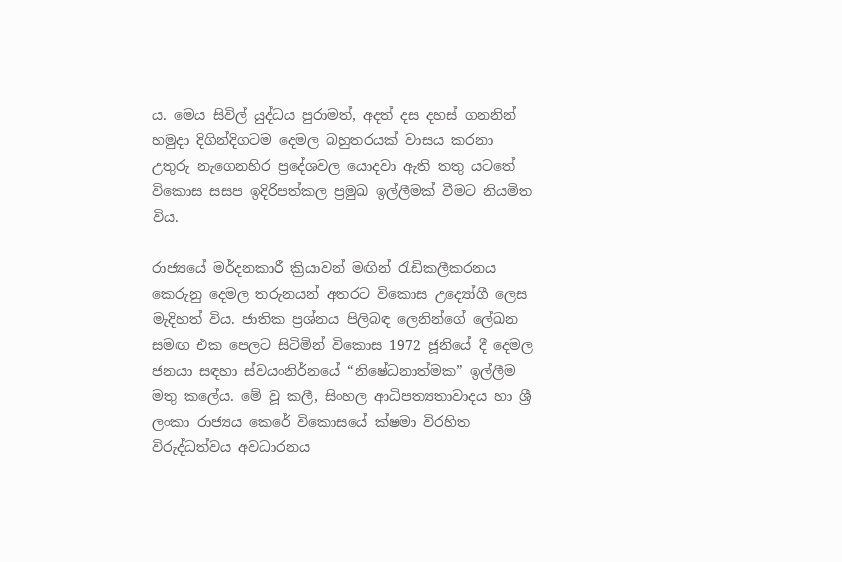ය. මෙය සිවිල් යුද්ධය පුරාමත්, අදත් දස දහස් ගනනින් හමුදා දිගින්දිගටම දෙමල බහුතරයක් වාසය කරනා උතුරු නැගෙනහිර ප්‍රදේශවල යොදවා ඇති තතු යටතේ විකොස සසප ඉදිරිපත්කල ප්‍රමුඛ ඉල්ලීමක් වීමට නියමිත විය.

රාජ්‍යයේ මර්දනකාරී ක්‍රියාවන් මඟින් රැඩිකලීකරනය කෙරුනු දෙමල තරුනයන් අතරට විකොස උද්‍යෝගී ලෙස මැදිහත් විය. ජාතික ප්‍රශ්නය පිලිබඳ ලෙනින්ගේ ලේඛන සමඟ එක පෙලට සිටිමින් විකොස 1972 ජූනියේ දී දෙමල ජනයා සඳහා ස්වයංනිර්නයේ “නිෂේධනාත්මක” ඉල්ලීම මතු කලේය. මේ වූ කලී, සිංහල ආධිපත්‍යතාවාදය හා ශ්‍රී ලංකා රාජ්‍යය කෙරේ විකොසයේ ක්ෂමා විරහිත විරුද්ධත්වය අවධාරනය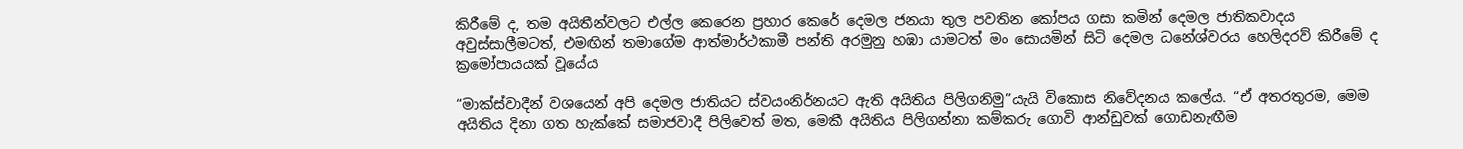කිරීමේ ද, තම අයිතීන්වලට එල්ල කෙරෙන ප්‍රහාර කෙරේ දෙමල ජනයා තුල පවතින කෝපය ගසා කමින් දෙමල ජාතිකවාදය අවුස්සාලීමටත්, එමඟින් තමාගේම ආත්මාර්ථකාමී පන්ති අරමුනු හඹා යාමටත් මං සොයමින් සිටි දෙමල ධනේශ්වරය හෙලිදරව් කිරීමේ ද ක්‍රමෝපායයක් වූයේය

“මාක්ස්වාදීන් වශයෙන් අපි දෙමල ජාතියට ස්වයංනිර්නයට ඇති අයිතිය පිලිගනිමු”යැයි විකොස නිවේදනය කලේය. “ඒ අතරතුරම, මෙම අයිතිය දිනා ගත හැක්කේ සමාජවාදී පිලිවෙත් මත, මෙකී අයිතිය පිලිගන්නා කම්කරු ගොවි ආන්ඩුවක් ගොඩනැඟීම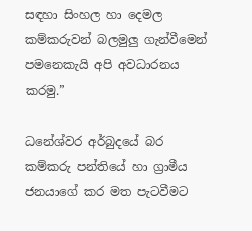සඳහා සිංහල හා දෙමල කම්කරුවන් බලමුලු ගැන්වීමෙන් පමනෙකැයි අපි අවධාරනය කරමු.”

ධනේශ්වර අර්බුදයේ බර කම්කරු පන්තියේ හා ග්‍රාමීය ජනයාගේ කර මත පැටවීමට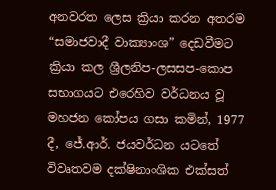අනවරත ලෙස ක්‍රියා කරන අතරම “සමාජවාදී වාක්‍යාංශ” දෙඩවීමට ක්‍රියා කල ශ්‍රීලනිප-ලසසප-කොප සභාගයට එරෙහිව වර්ධනය වූ මහජන කෝපය ගසා කමින්, 1977 දී, ජේ.ආර්. ජයවර්ධන යටතේ විවෘතවම දක්ෂිනාංශික එක්සත්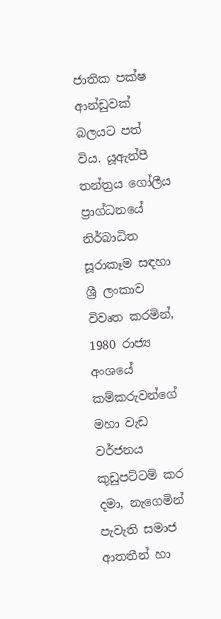ජාතික පක්ෂ ආන්ඩුවක් බලයට පත් විය. යූඇන්පී තන්ත්‍රය ගෝලීය ප්‍රාග්ධනයේ නිර්බාධිත සූරාකෑම සඳහා ශ්‍රී ලංකාව විවෘත කරමින්, 1980 රාජ්‍ය අංශයේ කම්කරුවන්ගේ මහා වැඩ වර්ජනය කුඩුපට්ටම් කර දමා, නැගෙමින් පැවැති සමාජ ආතතීන් හා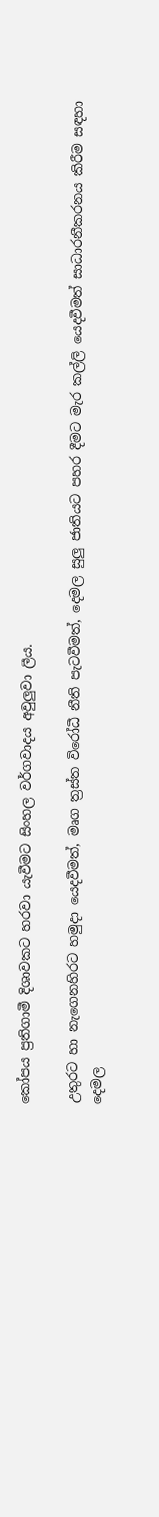කෝපය ප්‍රතිගාමී දිශාවකට හරවා යැවීමට සිංහල වර්ගවාදය අවුලුවා ලීය.

උතුරට හා නැගෙනහිරට හමුදා යෙදවීමත්, මෘග ත්‍රස්ත විරෝධී නීති පැටවීමත්, දෙමල සුලු ජාතියට පහර දීමට මැර කල්ලි යෙදවීමත් සාධාරනීකරනය කිරීම සඳහා දෙමල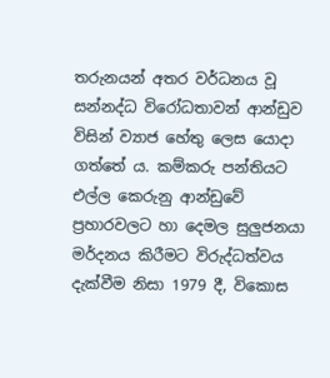තරුනයන් අතර වර්ධනය වූ සන්නද්ධ විරෝධතාවන් ආන්ඩුව විසින් ව්‍යාජ හේතු ලෙස යොදා ගත්තේ ය. කම්කරු පන්තියට එල්ල කෙරුනු ආන්ඩුවේ ප්‍රහාරවලට හා දෙමල සුලුජනයා මර්දනය කිරීමට විරුද්ධත්වය දැක්වීම නිසා 1979 දී, විකොස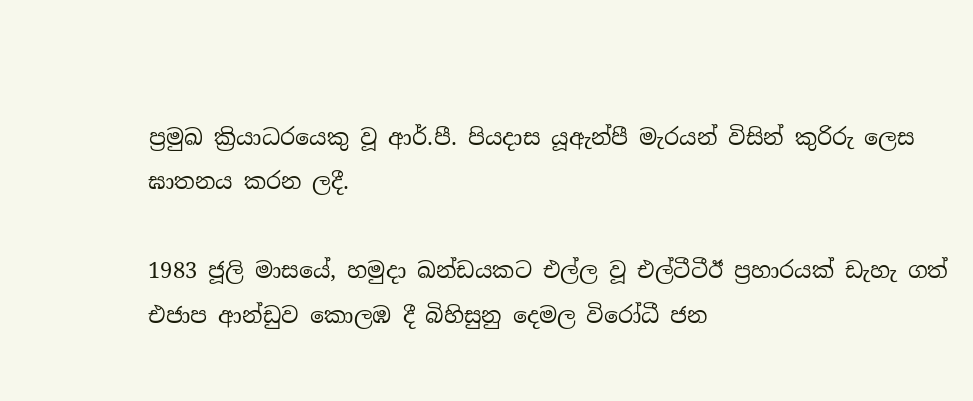ප්‍රමුඛ ක්‍රියාධරයෙකු වූ ආර්.පී. පියදාස යූඇන්පී මැරයන් විසින් කුරිරු ලෙස ඝාතනය කරන ලදී.

1983 ජූලි මාසයේ, හමුදා ඛන්ඩයකට එල්ල වූ එල්ටීටීඊ ප්‍රහාරයක් ඩැහැ ගත් එජාප ආන්ඩුව කොලඹ දී බිහිසුනු දෙමල විරෝධී ජන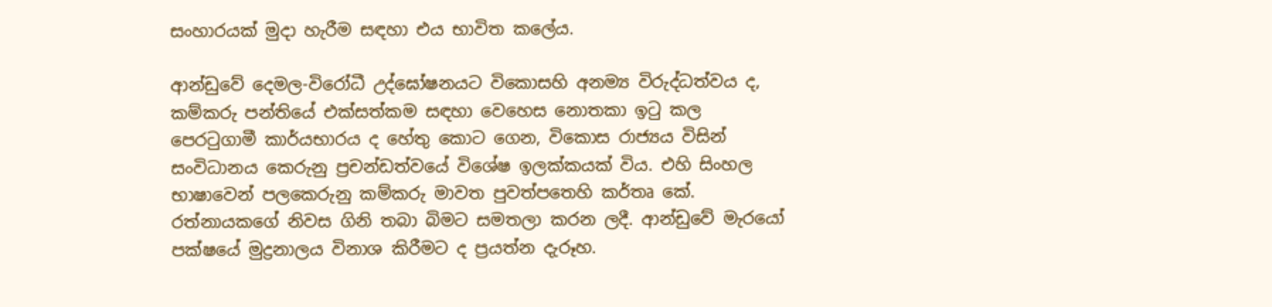සංහාරයක් මුදා හැරීම සඳහා එය භාවිත කලේය.

ආන්ඩුවේ දෙමල-විරෝධී උද්ඝෝෂනයට විකොසහි අනම්‍ය විරුද්ධත්වය ද, කම්කරු පන්තියේ එක්සත්කම සඳහා වෙහෙස නොතකා ඉටු කල පෙරටුගාමී කාර්යභාරය ද හේතු කොට ගෙන, විකොස රාජ්‍යය විසින් සංවිධානය කෙරුනු ප්‍රචන්ඩත්වයේ විශේෂ ඉලක්කයක් විය. එහි සිංහල භාෂාවෙන් පලකෙරුනු කම්කරු මාවත පුවත්පතෙහි කර්තෘ කේ. රත්නායකගේ නිවස ගිනි තබා බිමට සමතලා කරන ලදී. ආන්ඩුවේ මැරයෝ පක්ෂයේ මුද්‍රනාලය විනාශ කිරීමට ද ප්‍රයත්න දැරූහ.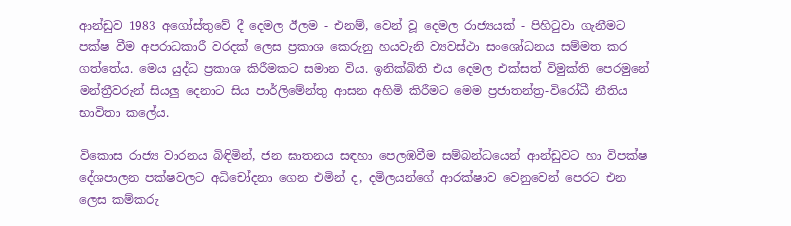ආන්ඩුව 1983 අගෝස්තුවේ දී දෙමල ඊලම - එනම්, වෙන් වූ දෙමල රාජ්‍යයක් - පිහිටුවා ගැනීමට පක්ෂ වීම අපරාධකාරී වරදක් ලෙස ප්‍රකාශ කෙරුනු හයවැනි ව්‍යවස්ථා සංශෝධනය සම්මත කර ගත්තේය. මෙය යුද්ධ ප්‍රකාශ කිරීමකට සමාන විය. ඉනික්බිති එය දෙමල එක්සත් විමුක්ති පෙරමුනේ මන්ත්‍රීවරුන් සියලු දෙනාට සිය පාර්ලිමේන්තු ආසන අහිමි කිරීමට මෙම ප්‍රජාතන්ත්‍ර-විරෝධී නීතිය භාවිතා කලේය.

විකොස රාජ්‍ය වාරනය බිඳිමින්, ජන ඝාතනය සඳහා පෙලඹවීම සම්බන්ධයෙන් ආන්ඩුවට හා විපක්ෂ දේශපාලන පක්ෂවලට අධිචෝදනා ගෙන එමින් ද, දමිලයන්ගේ ආරක්ෂාව වෙනුවෙන් පෙරට එන ලෙස කම්කරු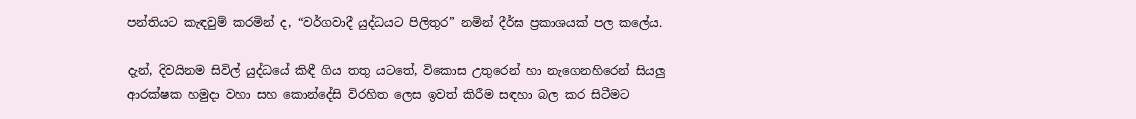පන්තියට කැඳවුම් කරමින් ද, “වර්ගවාදී යුද්ධයට පිලිතුර” නමින් දීර්ඝ ප්‍රකාශයක් පල කලේය.

දැන්, දිවයිනම සිවිල් යුද්ධයේ කිඳී ගිය තතු යටතේ, විකොස උතුරෙන් හා නැගෙනහිරෙන් සියලු ආරක්ෂක හමුදා වහා සහ කොන්දේසි විරහිත ලෙස ඉවත් කිරීම සඳහා බල කර සිටීමට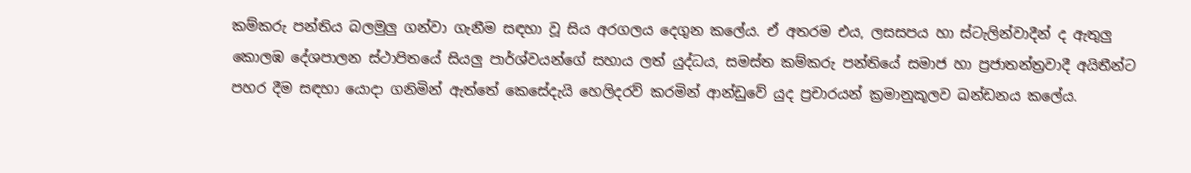කම්කරු පන්තිය බලමුලු ගන්වා ගැනීම සඳහා වූ සිය අරගලය දෙගුන කලේය. ඒ අතරම එය, ලසසපය හා ස්ටැලින්වාදීන් ද ඇතුලු කොලඹ දේශපාලන ස්ථාපිතයේ සියලු පාර්ශ්වයන්ගේ සහාය ලත් යුද්ධය, සමස්ත කම්කරු පන්තියේ සමාජ හා ප්‍රජාතන්ත්‍රවාදී අයිතීන්ට පහර දීම සඳහා යොදා ගනිමින් ඇත්තේ කෙසේදැයි හෙලිදරව් කරමින් ආන්ඩුවේ යුද ප්‍රචාරයන් ක්‍රමානුකූලව ඛන්ඩනය කලේය.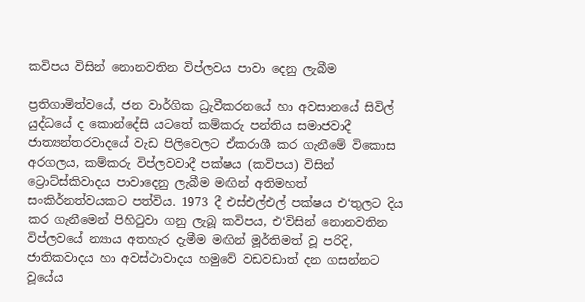කවිපය විසින් නොනවතින විප්ලවය පාවා දෙනු ලැබීම

ප්‍රතිගාමිත්වයේ, ජන වාර්ගික ධ්‍රැවීකරනයේ හා අවසානයේ සිවිල් යුද්ධයේ ද කොන්දේසි යටතේ කම්කරු පන්තිය සමාජවාදී ජාත්‍යන්තරවාදයේ වැඩ පිලිවෙලට ඒකරාශී කර ගැනීමේ විකොස අරගලය, කම්කරු විප්ලවවාදී පක්ෂය (කවිපය) විසින් ට්‍රොට්ස්කිවාදය පාවාදෙනු ලැබීම මඟින් අතිමහත් සංකිර්නත්වයකට පත්විය. 1973 දී එස්එල්එල් පක්ෂය එ‘තුලට දිය කර ගැනීමෙන් පිහිටුවා ගනු ලැබූ කවිපය, එ‘විසින් නොනවතින විප්ලවයේ න්‍යාය අතහැර දැමීම මඟින් මූර්තිමත් වූ පරිදි, ජාතිකවාදය හා අවස්ථාවාදය හමුවේ වඩවඩාත් දන ගසන්නට වූයේය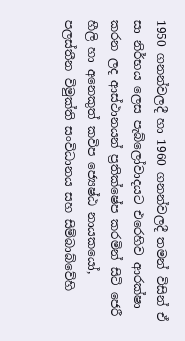1950 ගනන්වලදී හා 1960 ගනන්වලදී තමන් විසින් ඒ සා නිර්භය ලෙස පැබ්ලෝවාදයට එරෙහිව ආරක්ෂා කරන ලද ආස්ථානයන් ප්‍රතික්ෂේප කරමින් සිටි ජෙරී හීලි හා අනෙකුත් කවිප ජ්‍යෙෂ්ඨ නායකයෝ, පලස්තීන විමුක්ති සංවිධානය සහ සිම්බාබ්වේහි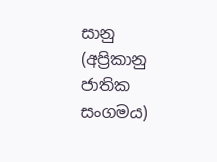සානු (අප්‍රිකානු ජාතික සංගමය)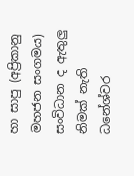හා සාපු (අප්‍රිකානු මහජන සංගමය) සංවිධාන ද ඇතුලු නිමක් නැති ධනේශ්වර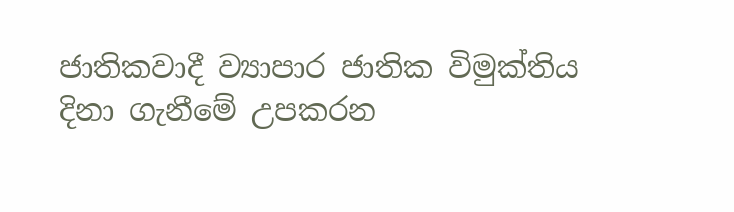ජාතිකවාදී ව්‍යාපාර ජාතික විමුක්තිය දිනා ගැනීමේ උපකරන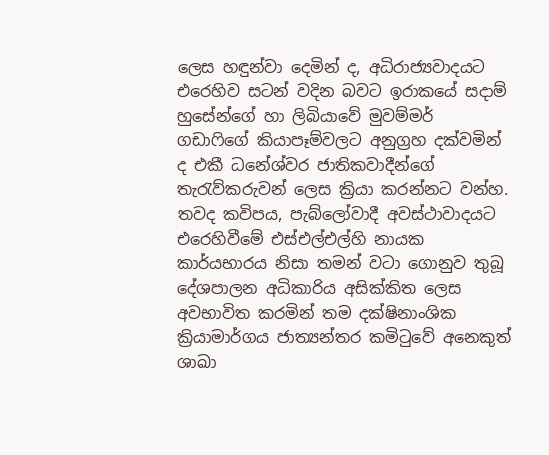ලෙස හඳුන්වා දෙමින් ද, අධිරාජ්‍යවාදයට එරෙහිව සටන් වදින බවට ඉරාකයේ සදාම් හුසේන්ගේ හා ලිබියාවේ මුවම්මර් ගඩාෆිගේ කියාපෑම්වලට අනුග්‍රහ දක්වමින් ද එකී ධනේශ්වර ජාතිකවාදීන්ගේ තැරැව්කරුවන් ලෙස ක්‍රියා කරන්නට වන්හ. තවද කවිපය, පැබ්ලෝවාදී අවස්ථාවාදයට එරෙහිවීමේ එස්එල්එල්හි නායක කාර්යභාරය නිසා තමන් වටා ගොනුව තුබූ දේශපාලන අධිකාරිය අසික්කිත ලෙස අවභාවිත කරමින් තම දක්ෂිනාංශික ක්‍රියාමාර්ගය ජාත්‍යන්තර කමිටුවේ අනෙකුත් ශාඛා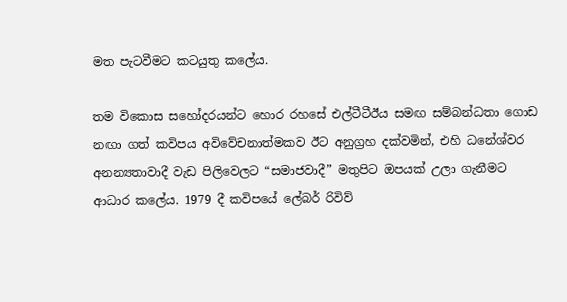මත පැටවීමට කටයුතු කලේය.

තම විකොස සහෝදරයන්ට හොර රහසේ එල්ටීටීඊය සමඟ සම්බන්ධතා ගොඩ නඟා ගත් කවිපය අවිවේචනාත්මකව ඊට අනුග්‍රහ දක්වමින්, එහි ධනේශ්වර අනන්‍යතාවාදී වැඩ පිලිවෙලට “සමාජවාදී” මතුපිට ඔපයක් උලා ගැනීමට ආධාර කලේය. 1979 දී කවිපයේ ලේබර් රිවිව්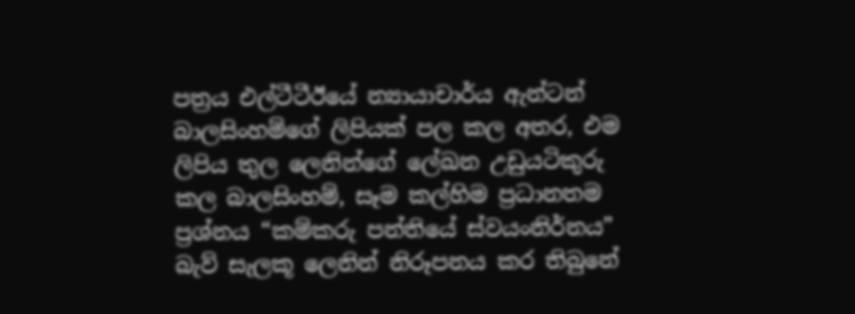පත්‍රය එල්ටීටීඊයේ න්‍යායාචාර්ය ඇන්ටන් බාලසිංහම්ගේ ලිපියක් පල කල අතර, එම ලිපිය තුල ලෙනින්ගේ ලේඛන උඩුයටිකුරු කල බාලසිංහම්, සෑම කල්හිම ප්‍රධානතම ප්‍රශ්නය “කම්කරු පන්තියේ ස්වයංනිර්නය” බැව් සැලකූ ලෙනින් නිරූපනය කර තිබුනේ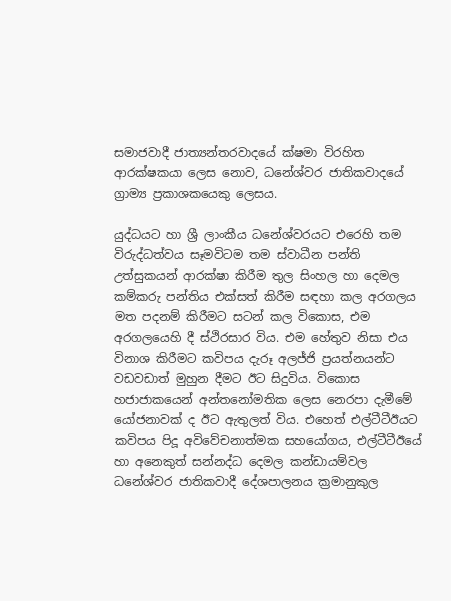සමාජවාදී ජාත්‍යන්තරවාදයේ ක්ෂමා විරහිත ආරක්ෂකයා ලෙස නොව, ධනේශ්වර ජාතිකවාදයේ ග්‍රාම්‍ය ප්‍රකාශකයෙකු ලෙසය.

යුද්ධයට හා ශ්‍රී ලාංකීය ධනේශ්වරයට එරෙහි තම විරුද්ධත්වය සෑමවිටම තම ස්වාධීන පන්ති උත්සුකයන් ආරක්ෂා කිරීම තුල සිංහල හා දෙමල කම්කරු පන්තිය එක්සත් කිරීම සඳහා කල අරගලය මත පදනම් කිරීමට සටන් කල විකොස, එම අරගලයෙහි දී ස්ථිරසාර විය. එම හේතුව නිසා එය විනාශ කිරීමට කවිපය දැරූ අලජ්ජි ප්‍රයත්නයන්ට වඩවඩාත් මුහුන දීමට ඊට සිදුවිය. විකොස හජාජාකයෙන් අන්තනෝමතික ලෙස නෙරපා දැමීමේ යෝජනාවක් ද ඊට ඇතුලත් විය. එහෙත් එල්ටීටීඊයට කවිපය පිදූ අවිවේචනාත්මක සහයෝගය, එල්ටීටීඊයේ හා අනෙකුත් සන්නද්ධ දෙමල කන්ඩායම්වල ධනේශ්වර ජාතිකවාදී දේශපාලනය ක්‍රමානුකුල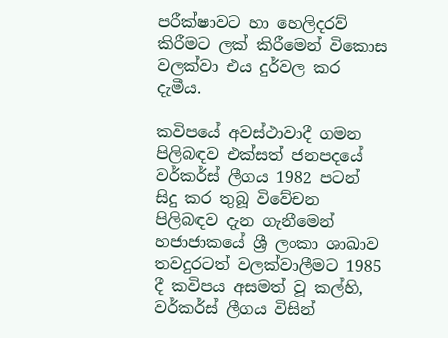පරීක්ෂාවට හා හෙලිදරව් කිරීමට ලක් කිරීමෙන් විකොස වලක්වා එය දුර්වල කර දැමීය.

කවිපයේ අවස්ථාවාදී ගමන පිලිබඳව එක්සත් ජනපදයේ වර්කර්ස් ලීගය 1982 පටන් සිදු කර තුබූ විවේචන පිලිබඳව දැන ගැනීමෙන් හජාජාකයේ ශ්‍රී ලංකා ශාඛාව තවදුරටත් වලක්වාලීමට 1985 දී කවිපය අසමත් වූ කල්හි, වර්කර්ස් ලීගය විසින්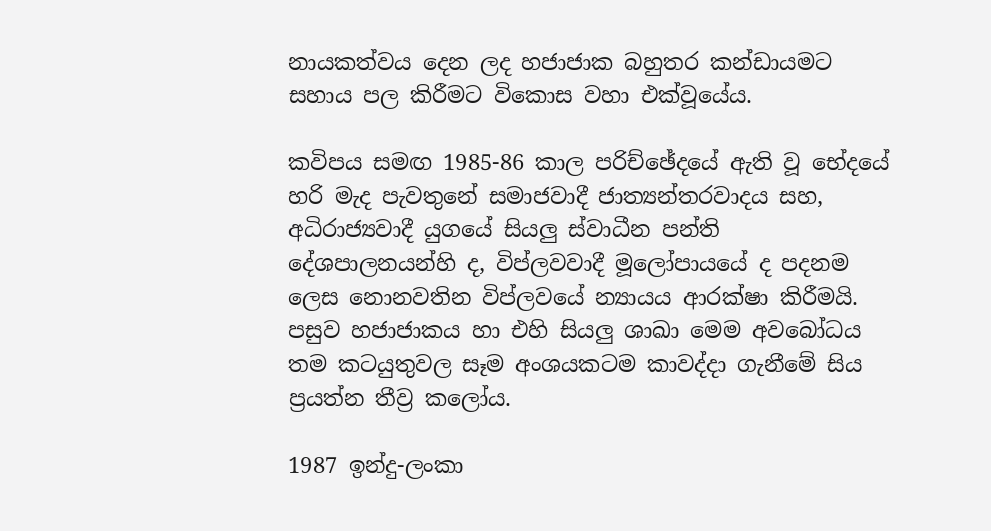නායකත්වය දෙන ලද හජාජාක බහුතර කන්ඩායමට සහාය පල කිරීමට විකොස වහා එක්වූයේය.

කවිපය සමඟ 1985-86 කාල පරිච්ඡේදයේ ඇති වූ භේදයේ හරි මැද පැවතුනේ සමාජවාදී ජාත්‍යන්තරවාදය සහ, අධිරාජ්‍යවාදී යුගයේ සියලු ස්වාධීන පන්ති දේශපාලනයන්හි ද, විප්ලවවාදී මූලෝපායයේ ද පදනම ලෙස නොනවතින විප්ලවයේ න්‍යායය ආරක්ෂා කිරීමයි. පසුව හජාජාකය හා එහි සියලු ශාඛා මෙම අවබෝධය තම කටයුතුවල සෑම අංශයකටම කාවද්දා ගැනීමේ සිය ප්‍රයත්න තීව්‍ර කලෝය.

1987 ඉන්දු-ලංකා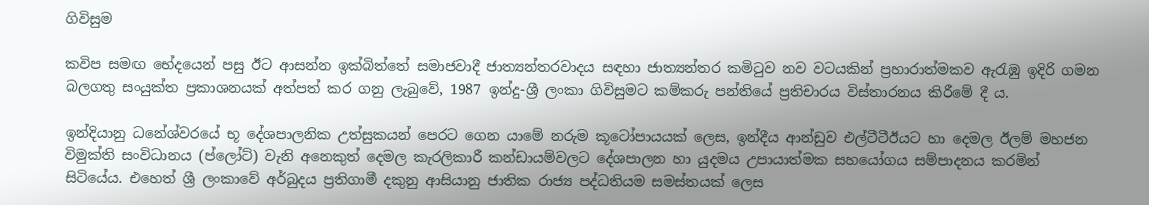ගිවිසුම

කවිප සමඟ භේදයෙන් පසු ඊට ආසන්න ඉක්බිත්තේ සමාජවාදී ජාත්‍යන්තරවාදය සඳහා ජාත්‍යන්තර කමිටුව නව වටයකින් ප්‍රහාරාත්මකව ඇරැඹු ඉදිරි ගමන බලගතු සංයුක්ත ප්‍රකාශනයක් අත්පත් කර ගනු ලැබුවේ, 1987 ඉන්දු-ශ්‍රී ලංකා ගිවිසුමට කම්කරු පන්තියේ ප්‍රතිචාරය විස්තාරනය කිරීමේ දී ය.

ඉන්දියානු ධනේශ්වරයේ භූ දේශපාලනික උත්සුකයන් පෙරට ගෙන යාමේ නරුම කූටෝපායයක් ලෙස, ඉන්දීය ආන්ඩුව එල්ටීටීඊයට හා දෙමල ඊලම් මහජන විමුක්ති සංවිධානය (ප්ලෝට්) වැනි අනෙකුත් දෙමල කැරලිකාරී කන්ඩායම්වලට දේශපාලන හා යුදමය උපායාත්මක සහයෝගය සම්පාදනය කරමින් සිටියේය. එහෙත් ශ්‍රී ලංකාවේ අර්බුදය ප්‍රතිගාමී දකුනු ආසියානු ජාතික රාජ්‍ය පද්ධතියම සමස්තයක් ලෙස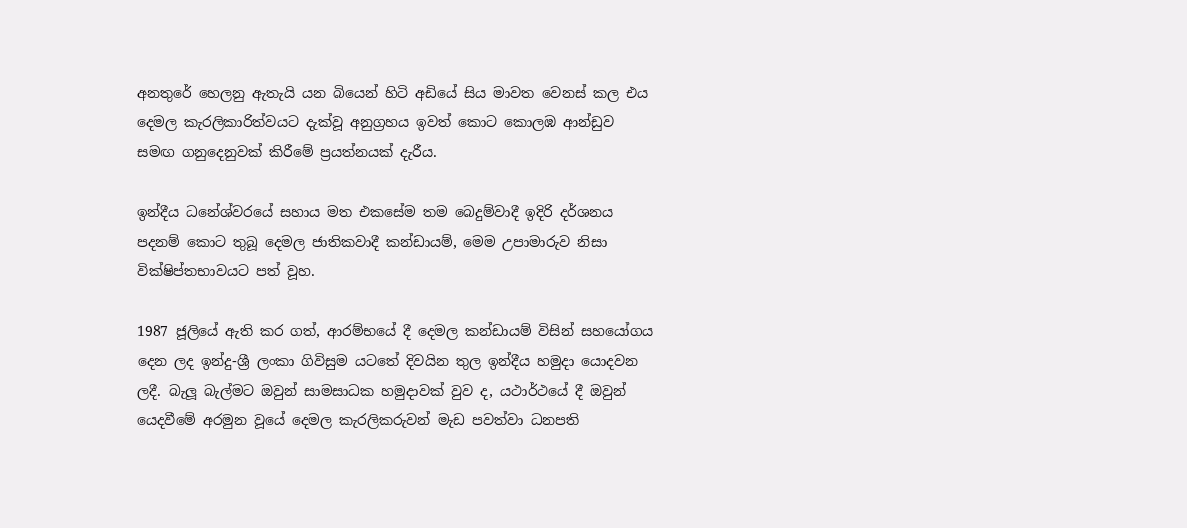අනතුරේ හෙලනු ඇතැයි යන බියෙන් හිටි අඩියේ සිය මාවත වෙනස් කල එය දෙමල කැරලිකාරිත්වයට දැක්වූ අනුග්‍රහය ඉවත් කොට කොලඹ ආන්ඩුව සමඟ ගනුදෙනුවක් කිරීමේ ප්‍රයත්නයක් දැරීය.

ඉන්දීය ධනේශ්වරයේ සහාය මත එකසේම තම බෙදුම්වාදී ඉදිරි දර්ශනය පදනම් කොට තුබූ දෙමල ජාතිකවාදී කන්ඩායම්, මෙම උපාමාරුව නිසා වික්ෂිප්තභාවයට පත් වූහ.

1987 ජූලියේ ඇති කර ගත්, ආරම්භයේ දී දෙමල කන්ඩායම් විසින් සහයෝගය දෙන ලද ඉන්දු-ශ්‍රී ලංකා ගිවිසුම යටතේ දිවයින තුල ඉන්දීය හමුදා යොදවන ලදී. බැලූ බැල්මට ඔවුන් සාමසාධක හමුදාවක් වුව ද, යථාර්ථයේ දී ඔවුන් යෙදවීමේ අරමුන වූයේ දෙමල කැරලිකරුවන් මැඩ පවත්වා ධනපති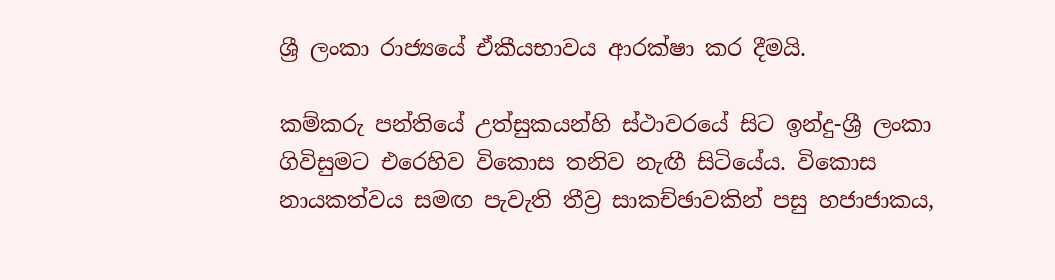ශ්‍රී ලංකා රාජ්‍යයේ ඒකීයභාවය ආරක්ෂා කර දීමයි.

කම්කරු පන්තියේ උත්සුකයන්හි ස්ථාවරයේ සිට ඉන්දු-ශ්‍රී ලංකා ගිවිසුමට එරෙහිව විකොස තනිව නැඟී සිටියේය. විකොස නායකත්වය සමඟ පැවැති තීව්‍ර සාකච්ඡාවකින් පසු හජාජාකය,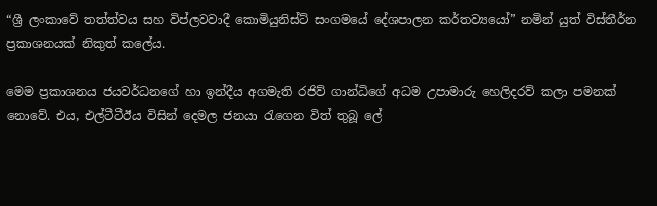“ශ්‍රී ලංකාවේ තත්ත්වය සහ විප්ලවවාදී කොමියුනිස්ට් සංගමයේ දේශපාලන කර්තව්‍යයෝ” නමින් යුත් විස්තීර්න ප්‍රකාශනයක් නිකුත් කලේය.

මෙම ප්‍රකාශනය ජයවර්ධනගේ හා ඉන්දීය අගමැති රජිව් ගාන්ධිගේ අධම උපාමාරු හෙලිදරව් කලා පමනක් නොවේ. එය, එල්ටීටීඊය විසින් දෙමල ජනයා රැගෙන විත් තුබූ ලේ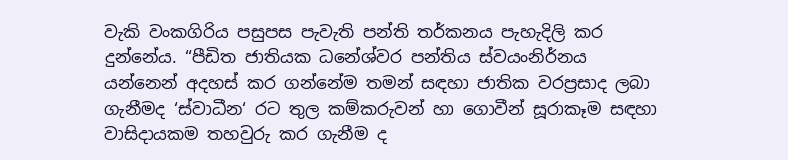වැකි වංකගිරිය පසුපස පැවැති පන්ති තර්කනය පැහැදිලි කර දුන්නේය. “පීඩිත ජාතියක ධනේශ්වර පන්තිය ස්වයංනිර්නය යන්නෙන් අදහස් කර ගන්නේම තමන් සඳහා ජාතික වරප්‍රසාද ලබා ගැනීමද ‘ස්වාධීන‘ රට තුල කම්කරුවන් හා ගොවීන් සූරාකෑම සඳහා වාසිදායකම තහවුරු කර ගැනීම ද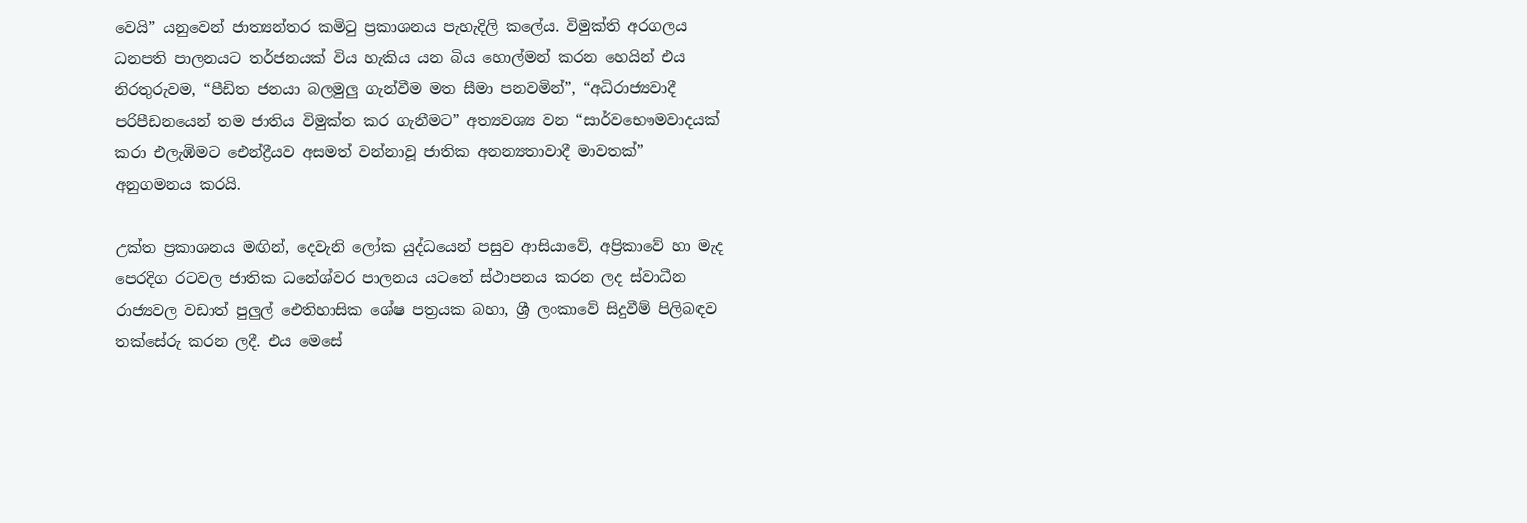වෙයි” යනුවෙන් ජාත්‍යන්තර කමිටු ප්‍රකාශනය පැහැදිලි කලේය. විමුක්ති අරගලය ධනපති පාලනයට තර්ජනයක් විය හැකිය යන බිය හොල්මන් කරන හෙයින් එය නිරතුරුවම, “පීඩිත ජනයා බලමුලු ගැන්වීම මත සීමා පනවමින්”, “අධිරාජ්‍යවාදී පරිපීඩනයෙන් තම ජාතිය විමුක්ත කර ගැනීමට” අත්‍යවශ්‍ය වන “සාර්වභෞමවාදයක් කරා එලැඹිමට ඓන්ද්‍රීයව අසමත් වන්නාවූ ජාතික අනන්‍යතාවාදී මාවතක්” අනුගමනය කරයි.

උක්ත ප්‍රකාශනය මඟින්, දෙවැනි ලෝක යුද්ධයෙන් පසුව ආසියාවේ, අප්‍රිකාවේ හා මැද පෙරදිග රටවල ජාතික ධනේශ්වර පාලනය යටතේ ස්ථාපනය කරන ලද ස්වාධීන රාජ්‍යවල වඩාත් පුලුල් ඓතිහාසික ශේෂ පත්‍රයක බහා, ශ්‍රී ලංකාවේ සිදුවීම් පිලිබඳව තක්සේරු කරන ලදී. එය මෙසේ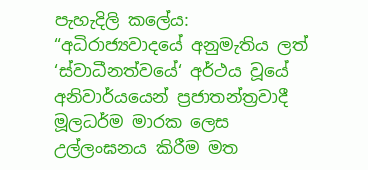පැහැදිලි කලේය: “අධිරාජ්‍යවාදයේ අනුමැතිය ලත් ‘ස්වාධීනත්වයේ‘ අර්ථය වූයේ අනිවාර්යයෙන් ප්‍රජාතන්ත්‍රවාදී මූලධර්ම මාරක ලෙස උල්ලංඝනය කිරීම මත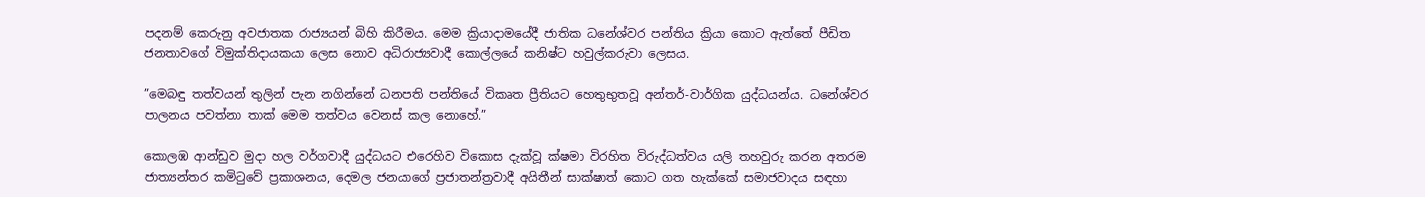පදනම් කෙරුනු අවජාතක රාජ්‍යයන් බිහි කිරීමය. මෙම ක්‍රියාදාමයේදී ජාතික ධනේශ්වර පන්තිය ක්‍රියා කොට ඇත්තේ පීඩිත ජනතාවගේ විමුක්තිදායකයා ලෙස නොව අධිරාජ්‍යවාදී කොල්ලයේ කනිෂ්ට හවුල්කරුවා ලෙසය.

”මෙබඳු තත්වයන් තුලින් පැන නගින්නේ ධනපති පන්තියේ විකෘත ප්‍රීතියට හෙතුභුතවූ අන්තර්-වාර්ගික යුද්ධයන්ය. ධනේශ්වර පාලනය පවත්නා තාක් මෙම තත්වය වෙනස් කල නොහේ.”

කොලඹ ආන්ඩුව මුදා හල වර්ගවාදී යුද්ධයට එරෙහිව විකොස දැක්වූ ක්ෂමා විරහිත විරුද්ධත්වය යලි තහවුරු කරන අතරම ජාත්‍යන්තර කමිටුවේ ප්‍රකාශනය, දෙමල ජනයාගේ ප්‍රජාතන්ත්‍රවාදී අයිතීන් සාක්ෂාත් කොට ගත හැක්කේ සමාජවාදය සඳහා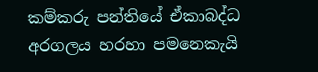කම්කරු පන්තියේ ඒකාබද්ධ අරගලය හරහා පමනෙකැයි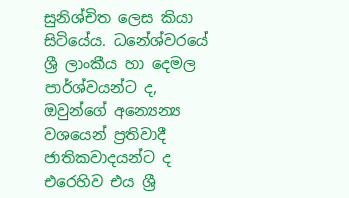සුනිශ්චිත ලෙස කියා සිටියේය. ධනේශ්වරයේ ශ්‍රී ලාංකීය හා දෙමල පාර්ශ්වයන්ට ද, ඔවුන්ගේ අන්‍යෙන්‍ය වශයෙන් ප්‍රතිවාදී ජාතිකවාදයන්ට ද එරෙහිව එය ශ්‍රී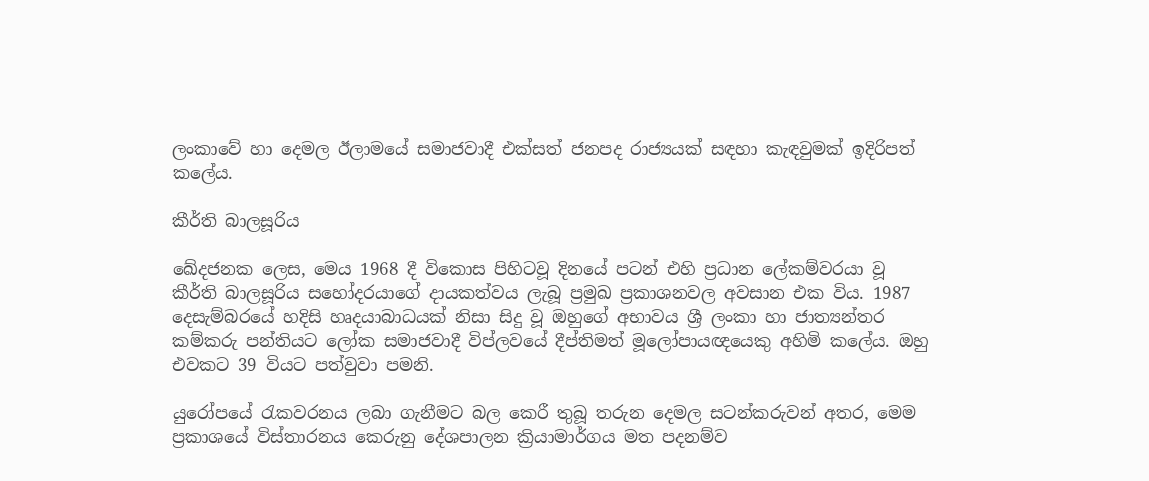ලංකාවේ හා දෙමල ඊලාමයේ සමාජවාදී එක්සත් ජනපද රාජ්‍යයක් සඳහා කැඳවුමක් ඉදිරිපත් කලේය.

කීර්ති බාලසූරිය

ඛේදජනක ලෙස, මෙය 1968 දී විකොස පිහිටවූ දිනයේ පටන් එහි ප්‍රධාන ලේකම්වරයා වූ කීර්ති බාලසූරිය සහෝදරයාගේ දායකත්වය ලැබූ ප්‍රමුඛ ප්‍රකාශනවල අවසාන එක විය. 1987 දෙසැම්බරයේ හදිසි හෘදයාබාධයක් නිසා සිදු වූ ඔහුගේ අභාවය ශ්‍රී ලංකා හා ජාත්‍යන්තර කම්කරු පන්තියට ලෝක සමාජවාදී විප්ලවයේ දීප්තිමත් මූලෝපායඥයෙකු අහිමි කලේය. ඔහු එවකට 39 වියට පත්වුවා පමනි.

යුරෝපයේ රැකවරනය ලබා ගැනීමට බල කෙරී තුබූ තරුන දෙමල සටන්කරුවන් අතර, මෙම ප්‍රකාශයේ විස්තාරනය කෙරුනු දේශපාලන ක්‍රියාමාර්ගය මත පදනම්ව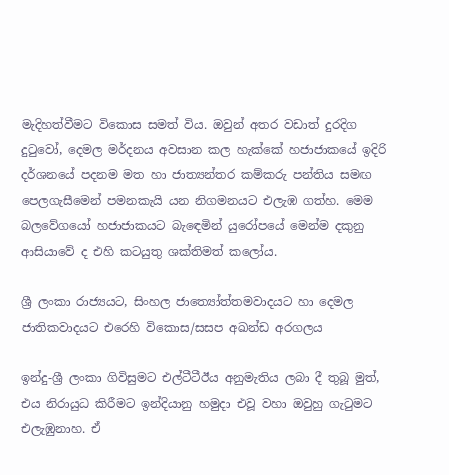මැදිහත්වීමට විකොස සමත් විය. ඔවුන් අතර වඩාත් දුරදිග දුටුවෝ, දෙමල මර්දනය අවසාන කල හැක්කේ හජාජාකයේ ඉදිරි දර්ශනයේ පදනම මත හා ජාත්‍යන්තර කම්කරු පන්තිය සමඟ පෙලගැසීමෙන් පමනකැයි යන නිගමනයට එලැඹ ගත්හ. මෙම බලවේගයෝ හජාජාකයට බැඳෙමින් යුරෝපයේ මෙන්ම දකුනු ආසියාවේ ද එහි කටයුතු ශක්තිමත් කලෝය.

ශ්‍රී ලංකා රාජ්‍යයට, සිංහල ජාත්‍යෝත්තමවාදයට හා දෙමල ජාතිකවාදයට එරෙහි විකොස/සසප අඛන්ඩ අරගලය

ඉන්දු-ශ්‍රී ලංකා ගිවිසුමට එල්ටීටීඊය අනුමැතිය ලබා දී තුබූ මුත්, එය නිරායුධ කිරීමට ඉන්දියානු හමුදා එවූ වහා ඔවුහු ගැටුමට එලැඹුනාහ. ඒ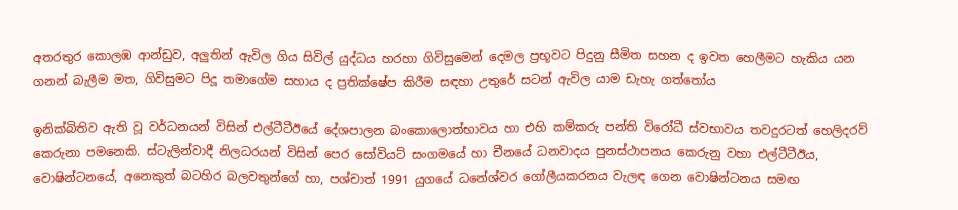අතරතුර කොලඹ ආන්ඩුව, අලුතින් ඇවිල ගිය සිවිල් යුද්ධය හරහා ගිවිසුමෙන් දෙමල ප්‍රභූවට පිදුනු සීමිත සහන ද ඉවත හෙලීමට හැකිය යන ගනන් බැලීම මත, ගිවිසුමට පිදූ තමාගේම සහාය ද ප්‍රතික්ෂේප කිරීම සඳහා උතුරේ සටන් ඇවිල යාම ඩැහැ ගත්තෝය

ඉනික්බිතිව ඇති වූ වර්ධනයන් විසින් එල්ටීටීඊයේ දේශපාලන බංකොලොත්භාවය හා එහි කම්කරු පන්ති විරෝධී ස්වභාවය තවදුරටත් හෙලිදරව් කෙරුනා පමනෙකි. ස්ටැලින්වාදී නිලධරයන් විසින් පෙර සෝවියට් සංගමයේ හා චීනයේ ධනවාදය පුනස්ථාපනය කෙරුනු වහා එල්ටීටීඊය, වොෂින්ටනයේ, අනෙකුත් බටහිර බලවතුන්ගේ හා, පශ්චාත් 1991 යුගයේ ධනේශ්වර ගෝලීයකරනය වැලඳ ගෙන වොෂින්ටනය සමඟ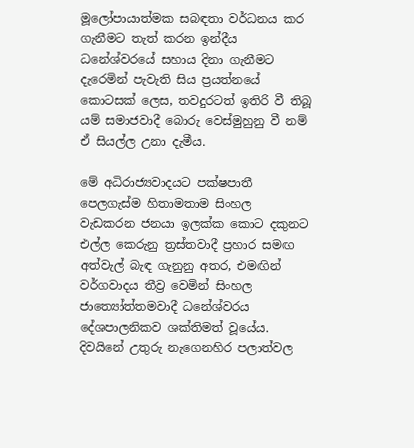මූලෝපායාත්මක සබඳතා වර්ධනය කර ගැනීමට තැත් කරන ඉන්දීය ධනේශ්වරයේ සහාය දිනා ගැනීමට දැරෙමින් පැවැති සිය ප්‍රයත්නයේ කොටසක් ලෙස, තවදුරටත් ඉතිරි වී තිබූ යම් සමාජවාදී බොරු වෙස්මුහුනු වී නම් ඒ සියල්ල උනා දැමීය.

මේ අධිරාජ්‍යවාදයට පක්ෂපාතී පෙලගැස්ම හිතාමතාම සිංහල වැඩකරන ජනයා ඉලක්ක කොට දකුනට එල්ල කෙරුනු ත්‍රස්තවාදී ප්‍රහාර සමඟ අත්වැල් බැඳ ගැනුනු අතර, එමඟින් වර්ගවාදය තීව්‍ර වෙමින් සිංහල ජාත්‍යෝත්තමවාදී ධනේශ්වරය දේශපාලනිකව ශක්තිමත් වූයේය. දිවයිනේ උතුරු නැගෙනහිර පලාත්වල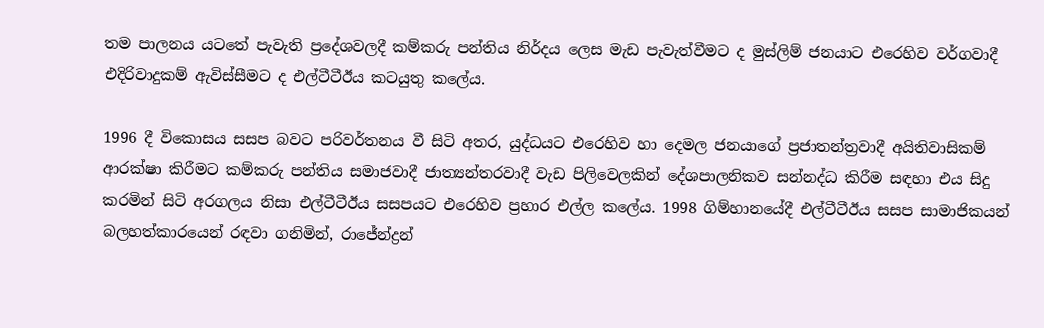තම පාලනය යටතේ පැවැති ප්‍රදේශවලදී කම්කරු පන්තිය නිර්දය ලෙස මැඩ පැවැත්වීමට ද මුස්ලිම් ජනයාට එරෙහිව වර්ගවාදී එදිරිවාදුකම් ඇවිස්සීමට ද එල්ටීටීඊය කටයුතු කලේය.

1996 දී විකොසය සසප බවට පරිවර්තනය වී සිටි අතර, යුද්ධයට එරෙහිව හා දෙමල ජනයාගේ ප්‍රජාතන්ත්‍රවාදී අයිතිවාසිකම් ආරක්ෂා කිරීමට කම්කරු පන්තිය සමාජවාදී ජාත්‍යන්තරවාදී වැඩ පිලිවෙලකින් දේශපාලනිකව සන්නද්ධ කිරීම සඳහා එය සිදු කරමින් සිටි අරගලය නිසා එල්ටීටීඊය සසපයට එරෙහිව ප්‍රහාර එල්ල කලේය. 1998 ගිම්හානයේදී එල්ටීටීඊය සසප සාමාජිකයන් බලහත්කාරයෙන් රඳවා ගනිමින්, රාජේන්ද්‍රන්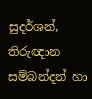සුදර්ශන්, තිරුඥාන සම්බන්දන් හා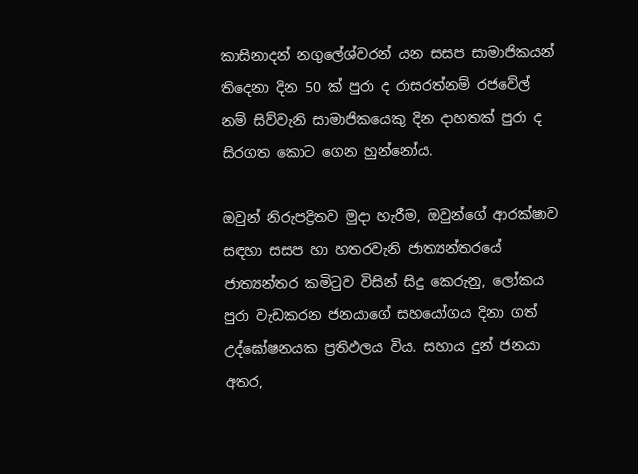කාසිනාදන් නගුලේශ්වරන් යන සසප සාමාජිකයන් තිදෙනා දින 50 ක් පුරා ද රාසරත්නම් රජවේල් නම් සිව්වැනි සාමාජිකයෙකු දින දාහතක් පුරා ද සිරගත කොට ගෙන හුන්නෝය.

ඔවුන් නිරුපද්‍රිතව මුදා හැරීම, ඔවුන්ගේ ආරක්ෂාව සඳහා සසප හා හතරවැනි ජාත්‍යන්තරයේ ජාත්‍යන්තර කමිටුව විසින් සිදු කෙරුනු, ලෝකය පුරා වැඩකරන ජනයාගේ සහයෝගය දිනා ගත් උද්ඝෝෂනයක ප්‍රතිඵලය විය. සහාය දුන් ජනයා අතර,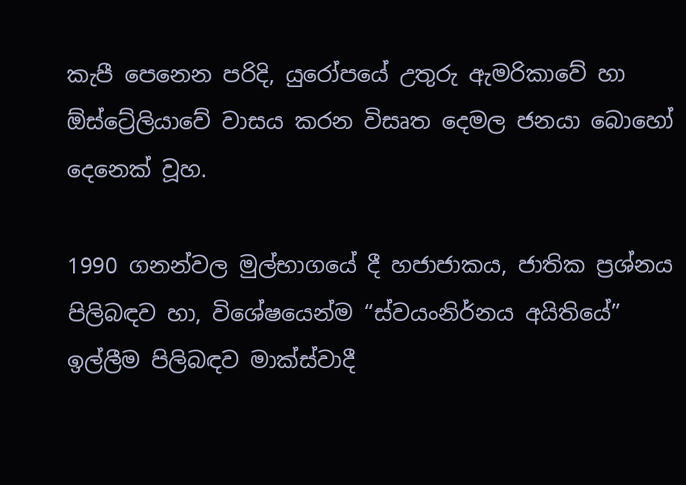කැපී පෙනෙන පරිදි, යුරෝපයේ උතුරු ඇමරිකාවේ හා ඕස්ට්‍රේලියාවේ වාසය කරන විසෘත දෙමල ජනයා බොහෝ දෙනෙක් වූහ.

1990 ගනන්වල මුල්භාගයේ දී හජාජාකය, ජාතික ප්‍රශ්නය පිලිබඳව හා, විශේෂයෙන්ම “ස්වයංනිර්නය අයිතියේ” ඉල්ලීම පිලිබඳව මාක්ස්වාදී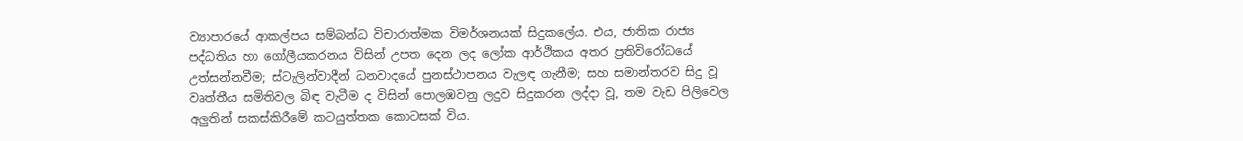ව්‍යාපාරයේ ආකල්පය සම්බන්ධ විචාරාත්මක විමර්ශනයක් සිදුකලේය. එය, ජාතික රාජ්‍ය පද්ධතිය හා ගෝලීයකරනය විසින් උපත දෙන ලද ලෝක ආර්ථිකය අතර ප්‍රතිවිරෝධයේ උත්සන්නවීම; ස්ටැලින්වාදීන් ධනවාදයේ පුනස්ථාපනය වැලඳ ගැනීම; සහ සමාන්තරව සිදු වූ වෘත්තීය සමිතිවල බිඳ වැටීම ද විසින් පොලඹවනු ලදුව සිදුකරන ලද්දා වූ, තම වැඩ පිලිවෙල අලුතින් සකස්කිරීමේ කටයුත්තක කොටසක් විය.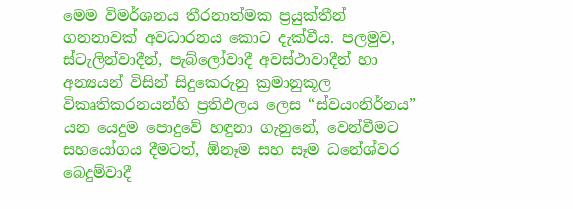මෙම විමර්ශනය තීරනාත්මක ප්‍රයුක්තීන් ගනනාවක් අවධාරනය කොට දැක්වීය. පලමුව, ස්ටැලින්වාදීන්, පැබ්ලෝවාදී අවස්ථාවාදීන් හා අන්‍යයන් විසින් සිදුකෙරුනු ක්‍රමානුකූල විකෘතිකරනයන්හි ප්‍රතිඵලය ලෙස “ස්වයංනිර්නය” යන යෙදුම පොදුවේ හඳුනා ගැනුනේ, වෙන්වීමට සහයෝගය දීමටත්, ඕනෑම සහ සෑම ධනේශ්වර බෙදුම්වාදී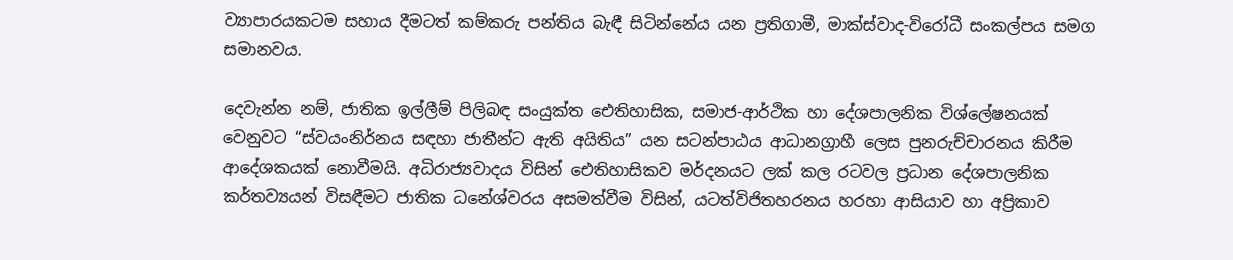ව්‍යාපාරයකටම සහාය දීමටත් කම්කරු පන්තිය බැඳී සිටින්නේය යන ප්‍රතිගාමී, මාක්ස්වාද-විරෝධී සංකල්පය සමග සමානවය.

දෙවැන්න නම්, ජාතික ඉල්ලීම් පිලිබඳ සංයුක්ත ඓතිහාසික, සමාජ-ආර්ථික හා දේශපාලනික විශ්ලේෂනයක් වෙනුවට “ස්වයංනිර්නය සඳහා ජාතීන්ට ඇති අයිතිය” යන සටන්පාඨය ආධානග්‍රාහී ලෙස පුනරුච්චාරනය කිරීම ආදේශකයක් නොවීමයි. අධිරාජ්‍යවාදය විසින් ඓතිහාසිකව මර්දනයට ලක් කල රටවල ප්‍රධාන දේශපාලනික කර්තව්‍යයන් විසඳීමට ජාතික ධනේශ්වරය අසමත්වීම විසින්, යටත්විජිතහරනය හරහා ආසියාව හා අප්‍රිකාව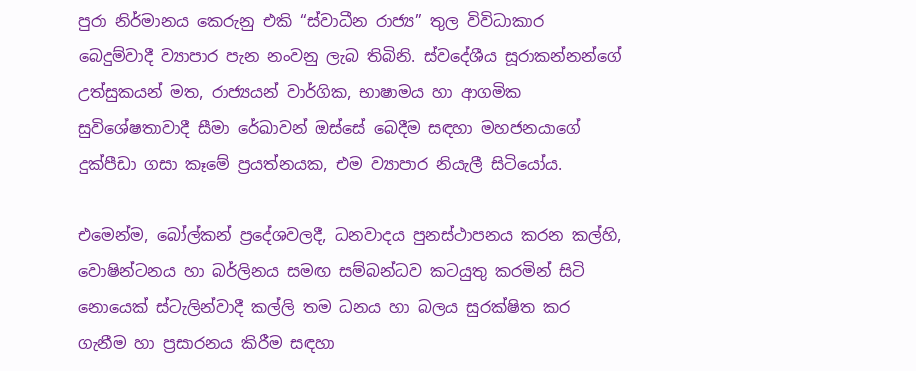පුරා නිර්මානය කෙරුනු එකි “ස්වාධීන රාජ්‍ය” තුල විවිධාකාර බෙදුම්වාදී ව්‍යාපාර පැන නංවනු ලැබ තිබිනි. ස්වදේශීය සූරාකන්නන්ගේ උත්සුකයන් මත, රාජ්‍යයන් වාර්ගික, භාෂාමය හා ආගමික සුවිශේෂතාවාදී සීමා රේඛාවන් ඔස්සේ බෙදීම සඳහා මහජනයාගේ දුක්පීඩා ගසා කෑමේ ප්‍රයත්නයක, එම ව්‍යාපාර නියැලී සිටියෝය.

එමෙන්ම, බෝල්කන් ප්‍රදේශවලදී, ධනවාදය පුනස්ථාපනය කරන කල්හි, වොෂින්ටනය හා බර්ලිනය සමඟ සම්බන්ධව කටයුතු කරමින් සිටි නොයෙක් ස්ටැලින්වාදී කල්ලි තම ධනය හා බලය සුරක්ෂිත කර ගැනීම හා ප්‍රසාරනය කිරීම සඳහා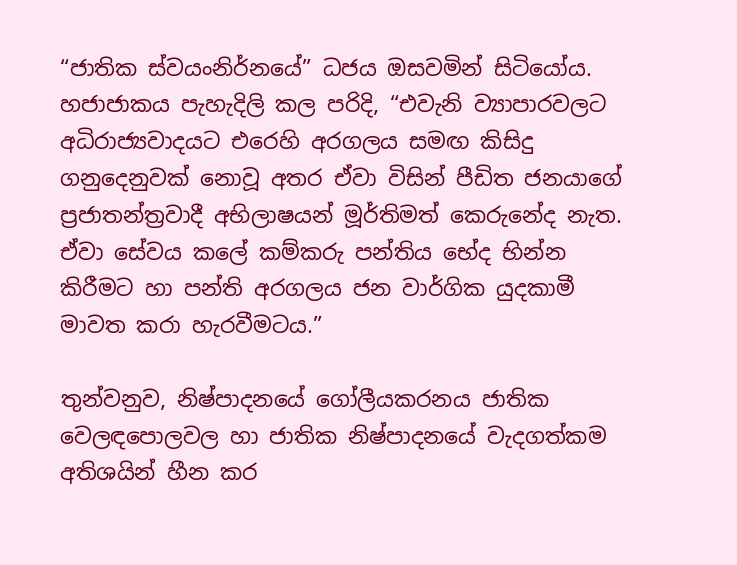“ජාතික ස්වයංනිර්නයේ” ධජය ඔසවමින් සිටියෝය. හජාජාකය පැහැදිලි කල පරිදි, “එවැනි ව්‍යාපාරවලට අධිරාජ්‍යවාදයට එරෙහි අරගලය සමඟ කිසිදු ගනුදෙනුවක් නොවූ අතර ඒවා විසින් පීඩිත ජනයාගේ ප්‍රජාතන්ත්‍රවාදී අභිලාෂයන් මූර්තිමත් කෙරුනේද නැත. ඒවා සේවය කලේ කම්කරු පන්තිය භේද භින්න කිරීමට හා පන්ති අරගලය ජන වාර්ගික යුදකාමී මාවත කරා හැරවීමටය.”

තුන්වනුව, නිෂ්පාදනයේ ගෝලීයකරනය ජාතික වෙලඳපොලවල හා ජාතික නිෂ්පාදනයේ වැදගත්කම අතිශයින් හීන කර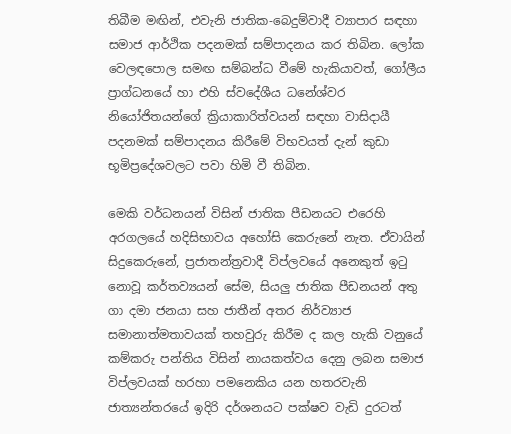තිබීම මඟින්, එවැනි ජාතික-බෙදුම්වාදී ව්‍යාපාර සඳහා සමාජ ආර්ථික පදනමක් සම්පාදනය කර තිබින. ලෝක වෙලඳපොල සමඟ සම්බන්ධ වීමේ හැකියාවත්, ගෝලීය ප්‍රාග්ධනයේ හා එහි ස්වදේශීය ධනේශ්වර නියෝජිතයන්ගේ ක්‍රියාකාරිත්වයන් සඳහා වාසිදායී පදනමක් සම්පාදනය කිරීමේ විභවයත් දැන් කුඩා භූමිප්‍රදේශවලට පවා හිමි වී තිබින.

මෙකි වර්ධනයන් විසින් ජාතික පීඩනයට එරෙහි අරගලයේ හදිසිභාවය අහෝසි කෙරුනේ නැත. ඒවායින් සිදුකෙරුනේ, ප්‍රජාතන්ත්‍රවාදී විප්ලවයේ අනෙකුත් ඉටු නොවූ කර්තව්‍යයන් සේම, සියලු ජාතික පීඩනයන් අතු ගා දමා ජනයා සහ ජාතීන් අතර නිර්ව්‍යාජ සමානාත්මතාවයක් තහවුරු කිරීම ද කල හැකි වනුයේ කම්කරු පන්තිය විසින් නායකත්වය දෙනු ලබන සමාජ විප්ලවයක් හරහා පමනෙකිය යන හතරවැනි ජාත්‍යන්තරයේ ඉදිරි දර්ශනයට පක්ෂව වැඩි දුරටත්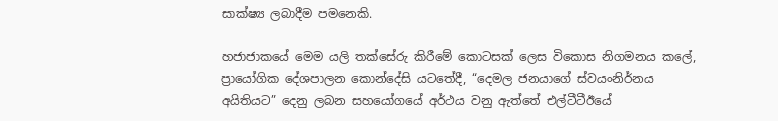සාක්ෂ්‍ය ලබාදීම පමනෙකි.

හජාජාකයේ මෙම යලි තක්සේරු කිරීමේ කොටසක් ලෙස විකොස නිගමනය කලේ, ප්‍රායෝගික දේශපාලන කොන්දේසි යටතේදී, “දෙමල ජනයාගේ ස්වයංනිර්නය අයිතියට” දෙනු ලබන සහයෝගයේ අර්ථය වනු ඇත්තේ එල්ටීටීඊයේ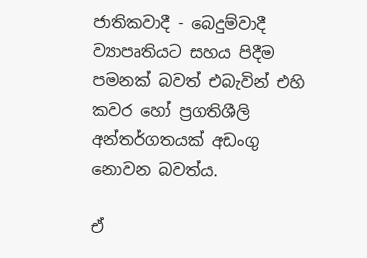ජාතිකවාදී - බෙදුම්වාදී ව්‍යාපෘතියට සහය පිදීම පමනක් බවත් එබැවින් එහි කවර හෝ ප්‍රගතිශීලි අන්තර්ගතයක් අඩංගු නොවන බවත්ය.

ඒ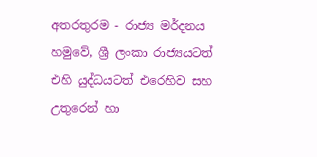අතරතුරම - රාජ්‍ය මර්දනය හමුවේ, ශ්‍රී ලංකා රාජ්‍යයටත් එහි යුද්ධයටත් එරෙහිව සහ උතුරෙන් හා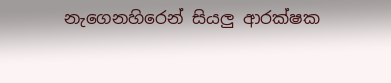නැගෙනහිරෙන් සියලු ආරක්ෂක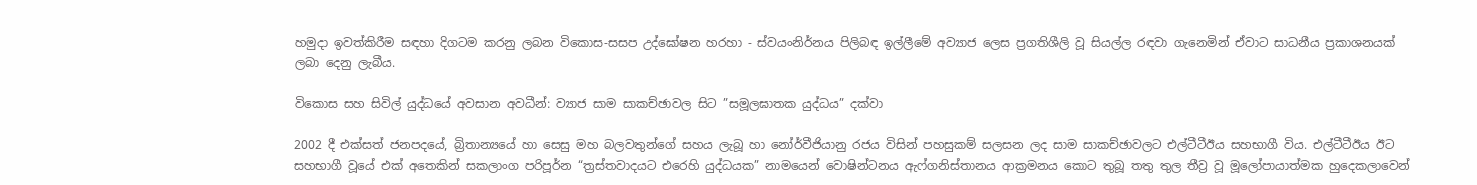හමුදා ඉවත්කිරීම සඳහා දිගටම කරනු ලබන විකොස-සසප උද්ඝෝෂන හරහා - ස්වයංනිර්නය පිලිබඳ ඉල්ලීමේ අව්‍යාජ ලෙස ප්‍රගතිශීලි වූ සියල්ල රඳවා ගැනෙමින් ඒවාට සාධනීය ප්‍රකාශනයක් ලබා දෙනු ලැබීය.

විකොස සහ සිවිල් යුද්ධයේ අවසාන අවධීන්: ව්‍යාජ සාම සාකච්ඡාවල සිට ”සමූලඝාතක යුද්ධය” දක්වා

2002 දී එක්සත් ජනපදයේ, බ්‍රිතාන්‍යයේ හා සෙසු මහ බලවතුන්ගේ සහය ලැබූ හා නෝර්වීජියානු රජය විසින් පහසුකම් සලසන ලද සාම සාකච්ඡාවලට එල්ටීටීඊය සහභාගී විය. එල්ටීටීඊය ඊට සහභාගී වූයේ එක් අතෙකින් සකලාංග පරිපූර්න “ත්‍රස්තවාදයට එරෙහි යුද්ධයක” නාමයෙන් වොෂින්ටනය ඇෆ්ගනිස්තානය ආක්‍රමනය කොට තුබූ තතු තුල තීව්‍ර වූ මූලෝපායාත්මක හුදෙකලාවෙන්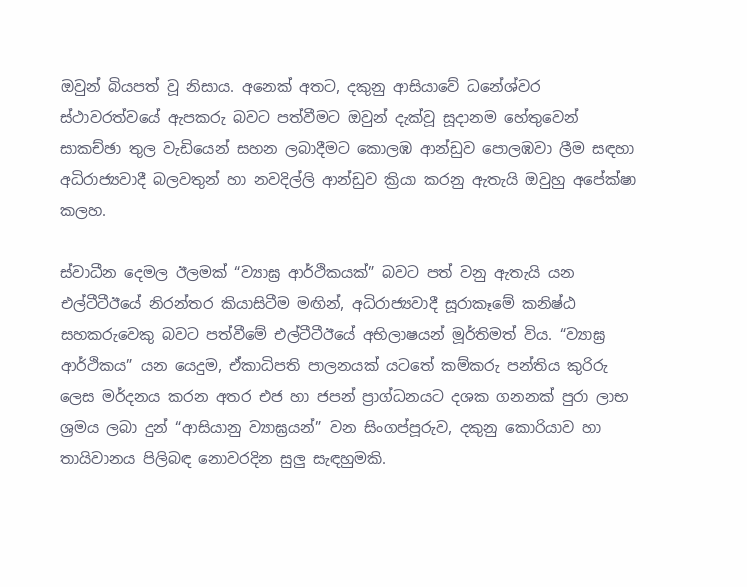ඔවුන් බියපත් වූ නිසාය. අනෙක් අතට, දකුනු ආසියාවේ ධනේශ්වර ස්ථාවරත්වයේ ඇපකරු බවට පත්වීමට ඔවුන් දැක්වූ සූදානම හේතුවෙන් සාකච්ඡා තුල වැඩියෙන් සහන ලබාදීමට කොලඹ ආන්ඩුව පොලඹවා ලීම සඳහා අධිරාජ්‍යවාදී බලවතුන් හා නවදිල්ලි ආන්ඩුව ක්‍රියා කරනු ඇතැයි ඔවුහු අපේක්ෂා කලහ.

ස්වාධීන දෙමල ඊලමක් “ව්‍යාඝ්‍ර ආර්ථිකයක්” බවට පත් වනු ඇතැයි යන එල්ටීටීඊයේ නිරන්තර කියාසිටීම මඟින්, අධිරාජ්‍යවාදී සූරාකෑමේ කනිෂ්ඨ සහකරුවෙකු බවට පත්වීමේ එල්ටීටීඊයේ අභිලාෂයන් මූර්තිමත් විය. “ව්‍යාඝ්‍ර ආර්ථිකය” යන යෙදුම, ඒකාධිපති පාලනයක් යටතේ කම්කරු පන්තිය කුරිරු ලෙස මර්දනය කරන අතර එජ හා ජපන් ප්‍රාග්ධනයට දශක ගනනක් පුරා ලාභ ශ්‍රමය ලබා දුන් “ආසියානු ව්‍යාඝ්‍රයන්” වන සිංගප්පූරුව, දකුනු කොරියාව හා තායිවානය පිලිබඳ නොවරදින සුලු සැඳහුමකි.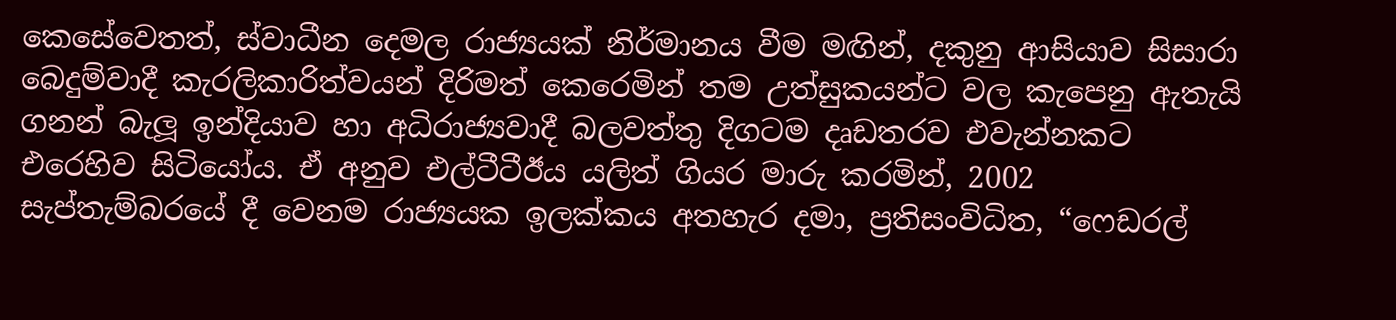කෙසේවෙතත්, ස්වාධීන දෙමල රාජ්‍යයක් නිර්මානය වීම මඟින්, දකුනු ආසියාව සිසාරා බෙදුම්වාදී කැරලිකාරිත්වයන් දිරිමත් කෙරෙමින් තම උත්සුකයන්ට වල කැපෙනු ඇතැයි ගනන් බැලූ ඉන්දියාව හා අධිරාජ්‍යවාදී බලවත්තු දිගටම දෘඩතරව එවැන්නකට එරෙහිව සිටියෝය. ඒ අනුව එල්ටීටීඊය යලිත් ගියර මාරු කරමින්, 2002 සැප්තැම්බරයේ දී වෙනම රාජ්‍යයක ඉලක්කය අතහැර දමා, ප්‍රතිසංවිධිත, “ෆෙඩරල්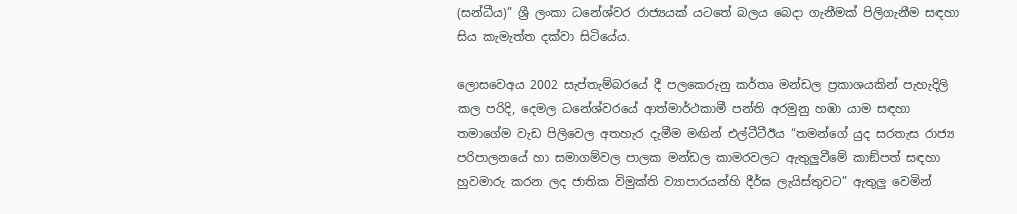(සන්ධීය)” ශ්‍රී ලංකා ධනේශ්වර රාජ්‍යයක් යටතේ බලය බෙදා ගැනීමක් පිලිගැනීම සඳහා සිය කැමැත්ත දක්වා සිටියේය.

ලොසවෙඅය 2002 සැප්තැම්බරයේ දී පලකෙරුනු කර්තෘ මන්ඩල ප්‍රකාශයකින් පැහැදිලි කල පරිදි, දෙමල ධනේශ්වරයේ ආත්මාර්ථකාමී පන්ති අරමුනු හඹා යාම සඳහා තමාගේම වැඩ පිලිවෙල අතහැර දැමීම මඟින් එල්ටීටීඊය “තමන්ගේ යුද සරතැස රාජ්‍ය පරිපාලනයේ හා සමාගම්වල පාලක මන්ඩල කාමරවලට ඇතුලුවීමේ කාඞ්පත් සඳහා හුවමාරු කරන ලද ජාතික විමුක්ති ව්‍යාපාරයන්හි දීර්ඝ ලැයිස්තුවට” ඇතුලු වෙමින්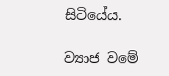සිටියේය.

ව්‍යාජ වමේ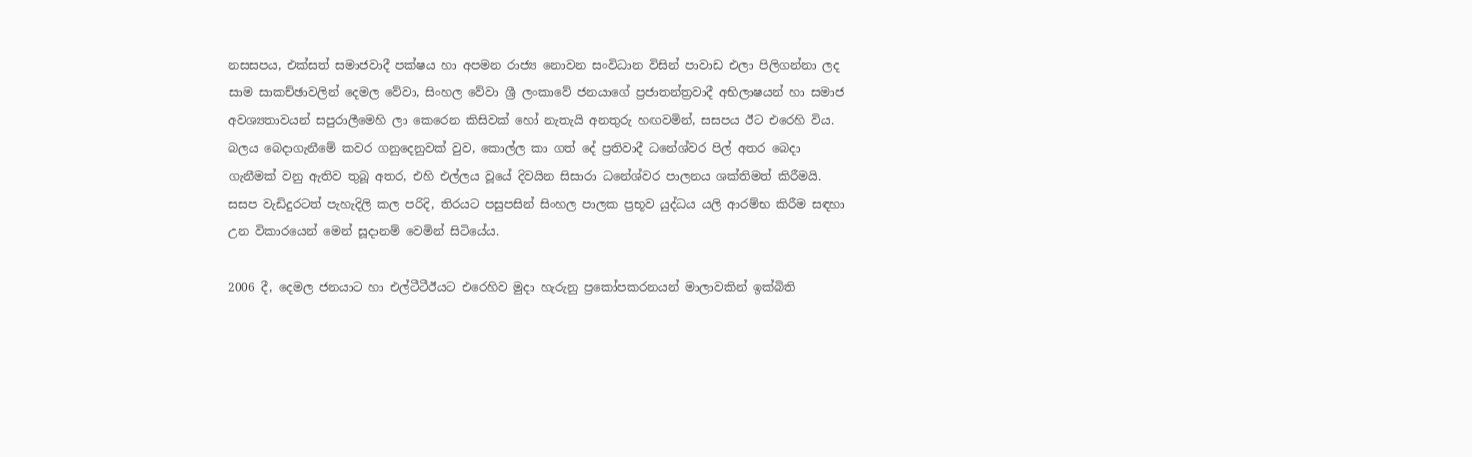නසසපය, එක්සත් සමාජවාදී පක්ෂය හා අපමන රාජ්‍ය නොවන සංවිධාන විසින් පාවාඩ එලා පිලිගන්නා ලද සාම සාකච්ඡාවලින් දෙමල වේවා, සිංහල වේවා ශ්‍රී ලංකාවේ ජනයාගේ ප්‍රජාතන්ත්‍රවාදී අභිලාෂයන් හා සමාජ අවශ්‍යතාවයන් සපුරාලීමෙහි ලා කෙරෙන කිසිවක් හෝ නැතැයි අනතුරු හඟවමින්, සසපය ඊට එරෙහි විය. බලය බෙදාගැනීමේ කවර ගනුදෙනුවක් වුව, කොල්ල කා ගත් දේ ප්‍රතිවාදී ධනේශ්වර පිල් අතර බෙදා ගැනීමක් වනු ඇතිව තුබූ අතර, එහි එල්ලය වූයේ දිවයින සිසාරා ධනේශ්වර පාලනය ශක්තිමත් කිරීමයි. සසප වැඩිදුරටත් පැහැදිලි කල පරිදි, තිරයට පසුපසින් සිංහල පාලක ප්‍රභූව යුද්ධය යලි ආරම්භ කිරීම සඳහා උන විකාරයෙන් මෙන් සූදානම් වෙමින් සිටියේය.

2006 දී, දෙමල ජනයාට හා එල්ටීටීඊයට එරෙහිව මුදා හැරුනු ප්‍රකෝපකරනයන් මාලාවකින් ඉක්බිති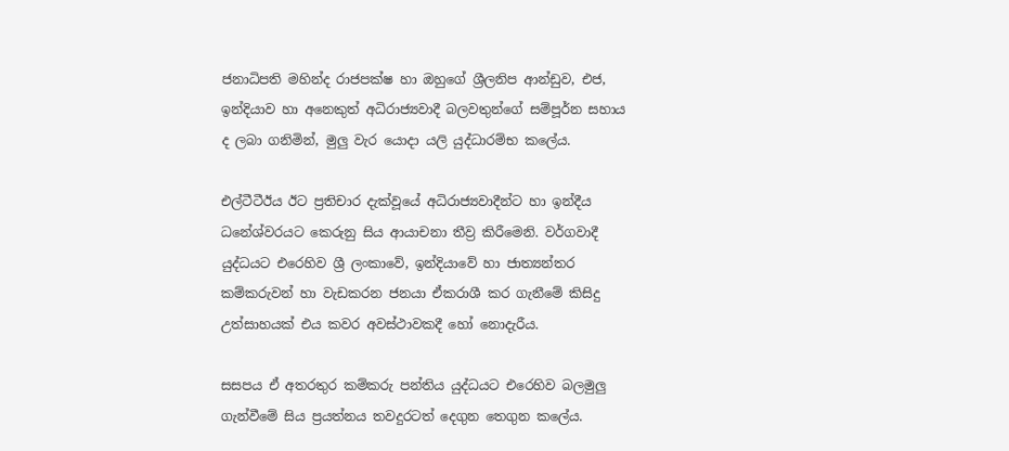ජනාධිපති මහින්ද රාජපක්ෂ හා ඔහුගේ ශ්‍රීලනිප ආන්ඩුව, එජ, ඉන්දියාව හා අනෙකුත් අධිරාජ්‍යවාදී බලවතුන්ගේ සම්පූර්න සහාය ද ලබා ගනිමින්, මුලු වැර යොදා යලි යුද්ධාරම්භ කලේය.

එල්ටීටීඊය ඊට ප්‍රතිචාර දැක්වූයේ අධිරාජ්‍යවාදීන්ට හා ඉන්දීය ධනේශ්වරයට කෙරුනු සිය ආයාචනා තීව්‍ර කිරීමෙනි. වර්ගවාදී යුද්ධයට එරෙහිව ශ්‍රී ලංකාවේ, ඉන්දියාවේ හා ජාත්‍යන්තර කම්කරුවන් හා වැඩකරන ජනයා ඒකරාශී කර ගැනීමේ කිසිදු උත්සාහයක් එය කවර අවස්ථාවකදී හෝ නොදැරීය.

සසපය ඒ අතරතුර කම්කරු පන්තිය යුද්ධයට එරෙහිව බලමුලු ගැන්වීමේ සිය ප්‍රයත්නය තවදුරටත් දෙගුන තෙගුන කලේය.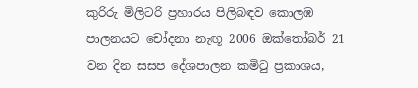කුරිරු මිලිටරි ප්‍රහාරය පිලිබඳව කොලඹ පාලනයට චෝදනා නැඟූ 2006 ඔක්තෝබර් 21 වන දින සසප දේශපාලන කමිටු ප්‍රකාශය,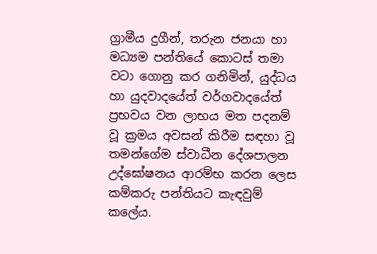ග්‍රාමීය දුගීන්, තරුන ජනයා හා මධ්‍යම පන්තියේ කොටස් තමා වටා ගොනු කර ගනිමින්, යුද්ධය හා යුදවාදයේත් වර්ගවාදයේත් ප්‍රභවය වන ලාභය මත පදනම් වූ ක්‍රමය අවසන් කිරීම සඳහා වූ තමන්ගේම ස්වාධීන දේශපාලන උද්ඝෝෂනය ආරම්භ කරන ලෙස කම්කරු පන්තියට කැඳවුම් කලේය.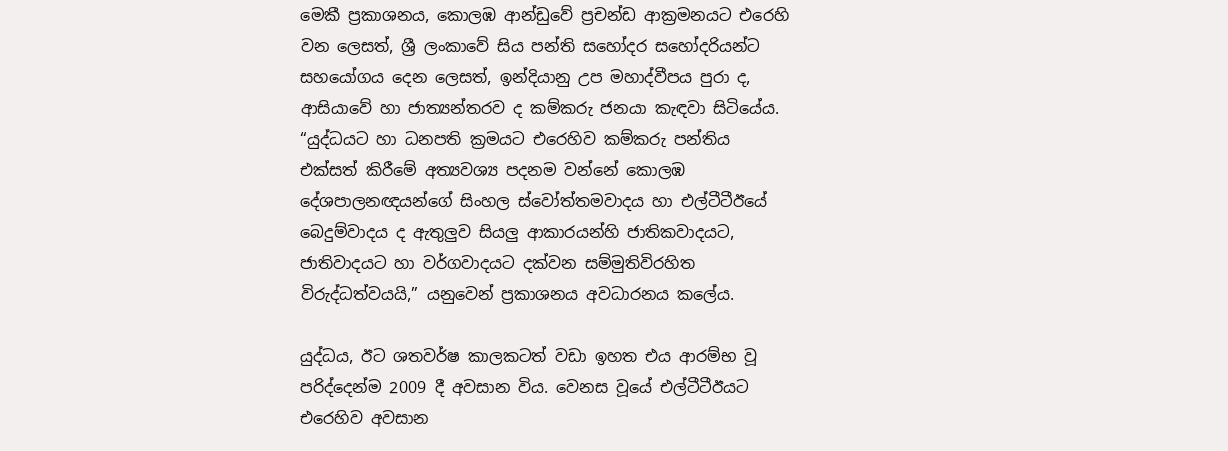මෙකී ප්‍රකාශනය, කොලඹ ආන්ඩුවේ ප්‍රචන්ඩ ආක්‍රමනයට එරෙහි වන ලෙසත්, ශ්‍රී ලංකාවේ සිය පන්ති සහෝදර සහෝදරියන්ට සහයෝගය දෙන ලෙසත්, ඉන්දියානු උප මහාද්වීපය පුරා ද, ආසියාවේ හා ජාත්‍යන්තරව ද කම්කරු ජනයා කැඳවා සිටියේය. “යුද්ධයට හා ධනපති ක්‍රමයට එරෙහිව කම්කරු පන්තිය එක්සත් කිරීමේ අත්‍යවශ්‍ය පදනම වන්නේ කොලඹ දේශපාලනඥයන්ගේ සිංහල ස්වෝත්තමවාදය හා එල්ටීටීඊයේ බෙදුම්වාදය ද ඇතුලුව සියලු ආකාරයන්හි ජාතිකවාදයට, ජාතිවාදයට හා වර්ගවාදයට දක්වන සම්මුතිවිරහිත විරුද්ධත්වයයි,” යනුවෙන් ප්‍රකාශනය අවධාරනය කලේය.

යුද්ධය, ඊට ශතවර්ෂ කාලකටත් වඩා ඉහත එය ආරම්භ වූ පරිද්දෙන්ම 2009 දී අවසාන විය. වෙනස වූයේ එල්ටීටීඊයට එරෙහිව අවසාන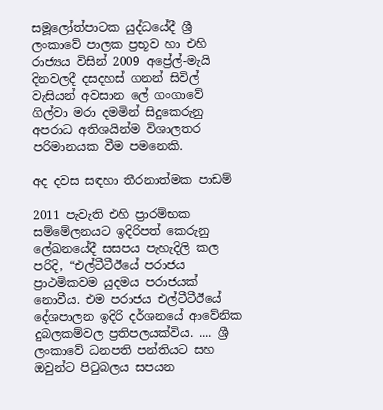සමූලෝත්පාටක යුද්ධයේදී ශ්‍රී ලංකාවේ පාලක ප්‍රභූව හා එහි රාජ්‍යය විසින් 2009 අප්‍රේල්-මැයි දිනවලදී දසදහස් ගනන් සිවිල් වැසියන් අවසාන ලේ ගංගාවේ ගිල්වා මරා දමමින් සිදුකෙරුනු අපරාධ අතිශයින්ම විශාලතර පරිමානයක වීම පමනෙකි.

අද දවස සඳහා තීරනාත්මක පාඩම්

2011 පැවැති එහි ප්‍රාරම්භක සම්මේලනයට ඉදිරිපත් කෙරුනු ලේඛනයේදී සසපය පැහැදිලි කල පරිදි, “එල්ටීටීඊයේ පරාජය ප්‍රාථමිකවම යුදමය පරාජයක් නොවීය. එම පරාජය එල්ටීටීඊයේ දේශපාලන ඉදිරි දර්ශනයේ ආවේනික දුබලකම්වල ප්‍රතිපලයක්විය. .... ශ්‍රී ලංකාවේ ධනපති පන්තියට සහ ඔවුන්ට පිටුබලය සපයන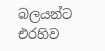බලයන්ට එරහිව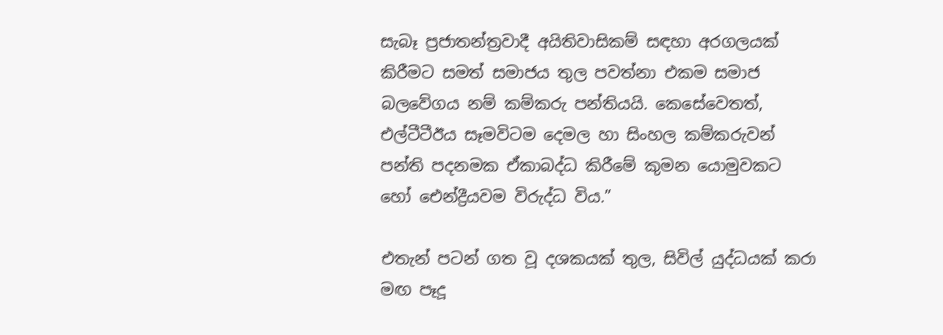සැබෑ ප්‍රජාතන්ත්‍රවාදී අයිතිවාසිකම් සඳහා අරගලයක් කිරීමට සමත් සමාජය තුල පවත්නා එකම සමාජ බලවේගය නම් කම්කරු පන්තියයි. කෙසේවෙතත්, එල්ටීටීඊය සෑමවිටම දෙමල හා සිංහල කම්කරුවන් පන්ති පදනමක ඒකාබද්ධ කිරීමේ කුමන යොමුවකට හෝ ඓන්ද්‍රීයවම විරුද්ධ විය.”

එතැන් පටන් ගත වූ දශකයක් තුල, සිවිල් යුද්ධයක් කරා මඟ පෑදූ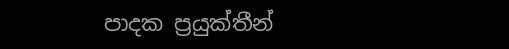පාදක ප්‍රයුක්තීන්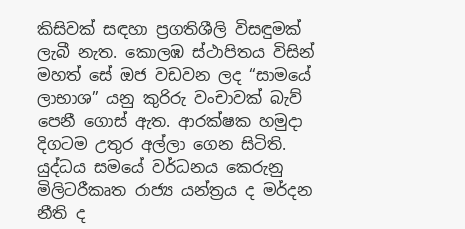කිසිවක් සඳහා ප්‍රගතිශීලි විසඳුමක් ලැබී නැත. කොලඹ ස්ථාපිතය විසින් මහත් සේ ඔජ වඩවන ලද “සාමයේ ලාභාශ” යනු කුරිරු වංචාවක් බැව් පෙනී ගොස් ඇත. ආරක්ෂක හමුදා දිගටම උතුර අල්ලා ගෙන සිටිති. යුද්ධය සමයේ වර්ධනය කෙරුනු මිලිටරීකෘත රාජ්‍ය යන්ත්‍රය ද මර්දන නීති ද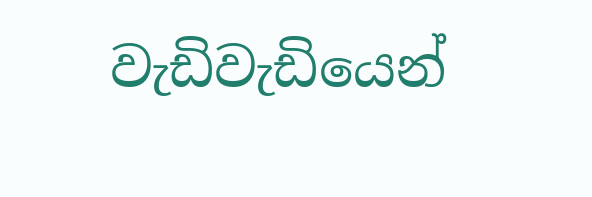වැඩිවැඩියෙන්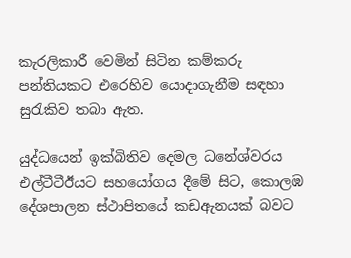කැරලිකාරී වෙමින් සිටින කම්කරු පන්තියකට එරෙහිව යොදාගැනීම සඳහා සුරැකිව තබා ඇත.

යුද්ධයෙන් ඉක්බිතිව දෙමල ධනේශ්වරය එල්ටීටීඊයට සහයෝගය දීමේ සිට, කොලඹ දේශපාලන ස්ථාපිතයේ කඩඇනයක් බවට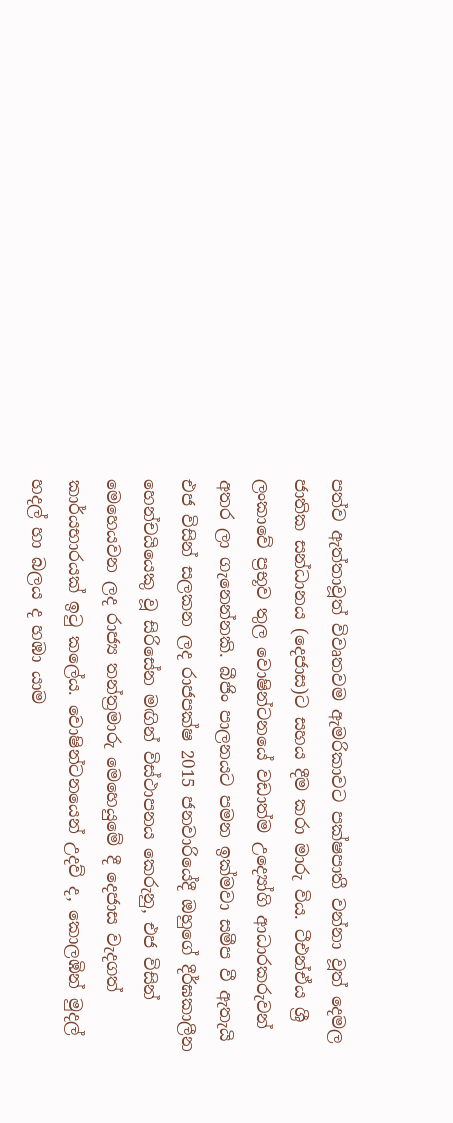පත්ව ඇත්තාවූත් විවෘතවම ඇමරිකාවට පක්ෂපාතී වන්නා වූත් දෙමල ජාතික සන්ධානය (දෙජාස)ට සහය දීම කරා මාරු විය. ටීඑන්ඒය ශ්‍රී ලංකාවේ ප්‍රභූව තුල වොෂින්ටනයේ වඩාත්ම උද්‍යෝගි ආධාරකරුවන් අතර ලා ගැනෙන්නකි. බීජිං පාලනයට පමන ඉක්මවා සමීප වී ඇතැයි එජ විසින් සලකන ලද රාජපක්ෂ 2015 ජනවාරියේදී ඔහුගේ දීර්ඝකාලීන හෙන්චයියෙකු වූ සිරිසේන මඟින් විස්ථාපනය කෙරුනු, එජ විසින් මෙහෙයවන ලද රාජ්‍ය තන්ත්‍රමාරු මෙහෙයුමේ දී දෙජාස වැදගත් කාර්යභාරයක් ඉටු කලේය. වොෂින්ටනයෙන් උදව් ද, කොලඹින් මුදල් හදල් හා බලය ද හඹා යාම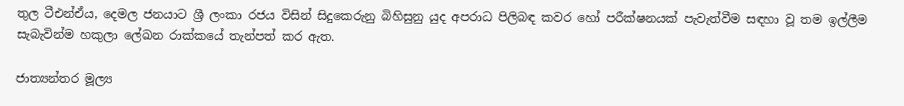තුල ටීඑන්ඒය, දෙමල ජනයාට ශ්‍රී ලංකා රජය විසින් සිදුකෙරුනු බිහිසුනු යුද අපරාධ පිලිබඳ කවර හෝ පරීක්ෂනයක් පැවැත්වීම සඳහා වූ තම ඉල්ලීම සැබැවින්ම හකුලා ලේඛන රාක්කයේ තැන්පත් කර ඇත.

ජාත්‍යන්තර මූල්‍ය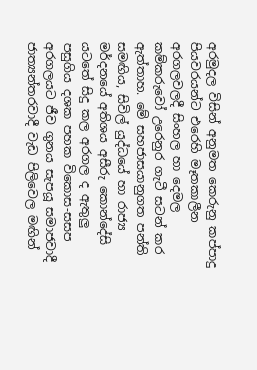අරමුදල විසින් අනුමත කෙරුනු කප්පාදු පියවරයන්ට එරෙහි මෑතකාලීන අරගලවලදී සිංහල හා දෙමල කම්කරුවෝ උරෙනුර ගැටී සටන් කර ඇත්තාහ. මේ සහජාසයානුගත පන්ති සමඟිය, සිවිල් යුද්ධයේ හා රාජ්‍ය මර්දනයේ අතිශය අසීරු කොන්දේසි යටතේ සිදු කල අරගල ද ඇතුලු පසුගිය දශක පහක විකොස-සසප අරගලයට ජීව ගුනය සැපයූ සමාජවාදී ජාත්‍යන්තරවාදී වැඩ පිලිවෙල මඟින්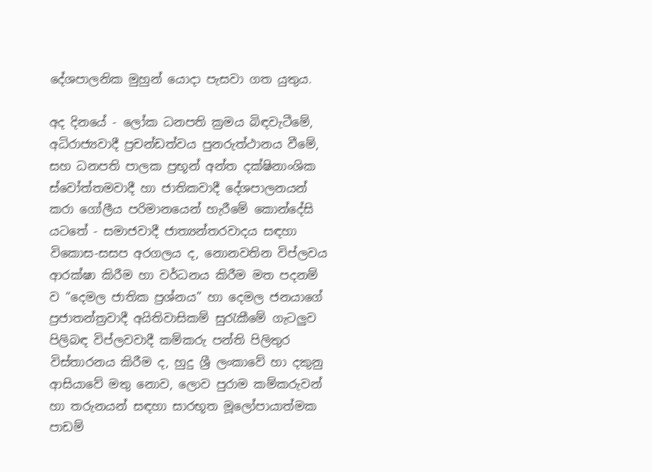දේශපාලනික මුහුන් යොදා පැසවා ගත යුතුය.

අද දිනයේ - ලෝක ධනපති ක්‍රමය බිඳවැටීමේ, අධිරාජ්‍යවාදී ප්‍රචන්ඩත්වය පුනරුත්ථානය වීමේ, සහ ධනපති පාලක ප්‍රභූන් අන්ත දක්ෂිනාංශික ස්වෝත්තමවාදී හා ජාතිකවාදී දේශපාලනයන් කරා ගෝලීය පරිමානයෙන් හැරීමේ කොන්දේසි යටතේ - සමාජවාදී ජාත්‍යන්තරවාදය සඳහා විකොස-සසප අරගලය ද, නොනවතින විප්ලවය ආරක්ෂා කිරීම හා වර්ධනය කිරීම මත පදනම් ව “දෙමල ජාතික ප්‍රශ්නය” හා දෙමල ජනයාගේ ප්‍රජාතන්ත්‍රවාදී අයිතිවාසිකම් සුරැකීමේ ගැටලුව පිලිබඳ විප්ලවවාදී කම්කරු පන්ති පිලිතුර විස්තාරනය කිරීම ද, හුදු ශ්‍රී ලංකාවේ හා දකුනු ආසියාවේ මතු නොව, ලොව පුරාම කම්කරුවන් හා තරුනයන් සඳහා සාරභූත මූලෝපායාත්මක පාඩම්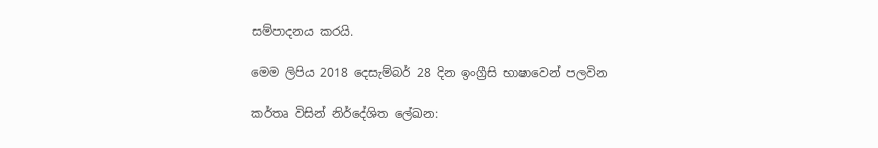සම්පාදනය කරයි.

මෙම ලිපිය 2018 දෙසැම්බර් 28 දින ඉංග්‍රීසි භාෂාවෙන් පලවින

කර්තෘ විසින් නිර්දේශිත ලේඛන: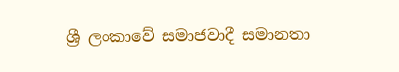ශ්‍රී ලංකාවේ සමාජවාදී සමානතා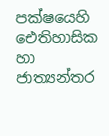පක්ෂයෙහි ඓතිහාසික හා ජාත්‍යන්තර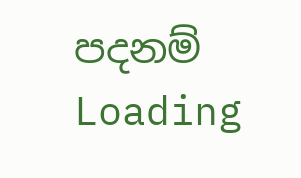පදනම්
Loading